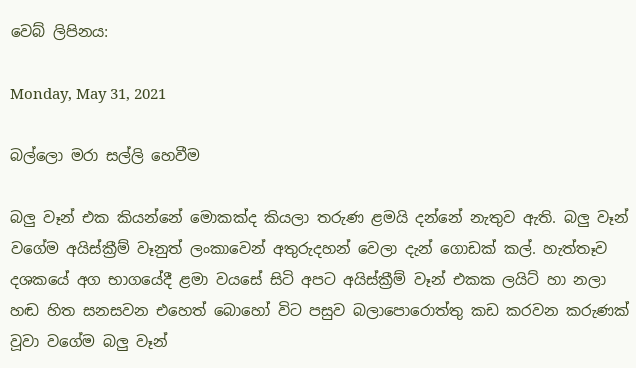වෙබ් ලිපිනය:

Monday, May 31, 2021

බල්ලො මරා සල්ලි හෙවීම

බලු වෑන් එක කියන්නේ මොකක්ද කියලා තරුණ ළමයි දන්නේ නැතුව ඇති. බලු වෑන් වගේම අයිස්ක්‍රීම් වෑනුත් ලංකාවෙන් අතුරුදහන් වෙලා දැන් ගොඩක් කල්. හැත්තෑව දශකයේ අග භාගයේදී ළමා වයසේ සිටි අපට අයිස්ක්‍රීම් වෑන් එකක ලයිට් හා නලා හඬ හිත සනසවන එහෙත් බොහෝ විට පසුව බලාපොරොත්තු කඩ කරවන කරුණක් වූවා වගේම බලු වෑන්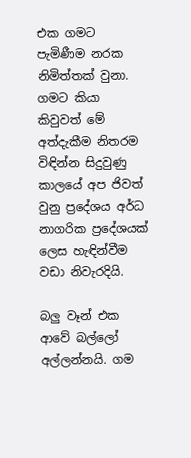එක ගමට පැමිණීම නරක නිමිත්තක් වුනා. ගමට කියා කිවුවත් මේ අත්දැකීම නිතරම විඳින්න සිදුවුණු කාලයේ අප ජිවත් වුනු ප්‍රදේශය අර්ධ නාගරික ප්‍රදේශයක් ලෙස හැඳින්වීම වඩා නිවැරදියි.

බලු වෑන් එක ආවේ බල්ලෝ අල්ලන්නයි. ගම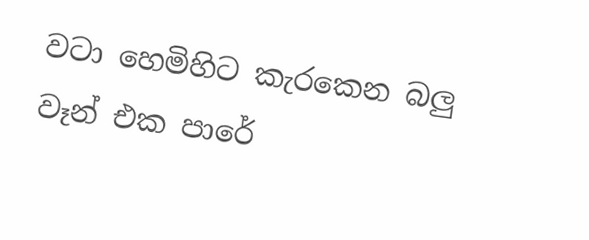වටා හෙමිහිට කැරකෙන බලු වෑන් එක පාරේ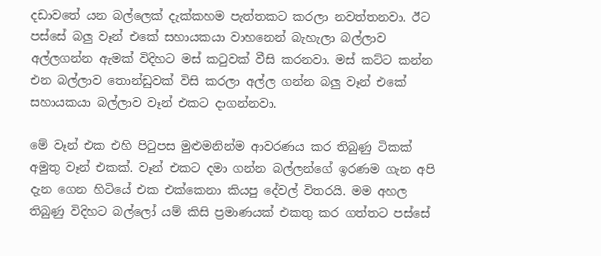දඩාවතේ යන බල්ලෙක් දැක්කහම පැත්තකට කරලා නවත්තනවා. ඊට පස්සේ බලු වෑන් එකේ සහායකයා වාහනෙන් බැහැලා බල්ලාව අල්ලගන්න ඇමක් විදිහට මස් කටුවක් වීසි කරනවා. මස් කට්ට කන්න එන බල්ලාව තොන්ඩුවක් විසි කරලා අල්ල ගන්න බලු වෑන් එකේ සහායකයා බල්ලාව වෑන් එකට දාගන්නවා.

මේ වෑන් එක එහි පිටුපස මුළුමනින්ම ආවරණය කර තිබුණු ටිකක් අමුතු වෑන් එකක්. වෑන් එකට දමා ගන්න බල්ලන්ගේ ඉරණම ගැන අපි දැන ගෙන හිටියේ එක එක්කෙනා කියපු දේවල් විතරයි. මම අහල තිබුණු විදිහට බල්ලෝ යම් කිසි ප්‍රමාණයක් එකතු කර ගත්තට පස්සේ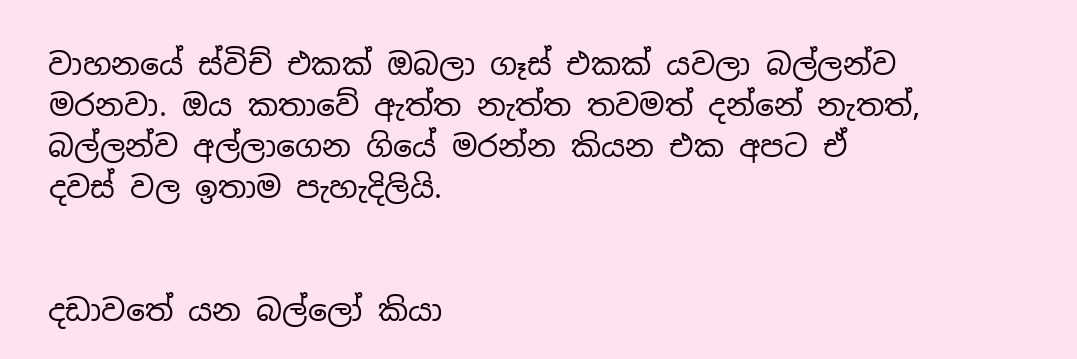වාහනයේ ස්විච් එකක් ඔබලා ගෑස් එකක් යවලා බල්ලන්ව මරනවා. ඔය කතාවේ ඇත්ත නැත්ත තවමත් දන්නේ නැතත්, බල්ලන්ව අල්ලාගෙන ගියේ මරන්න කියන එක අපට ඒ දවස් වල ඉතාම පැහැදිලියි.


දඩාවතේ යන බල්ලෝ කියා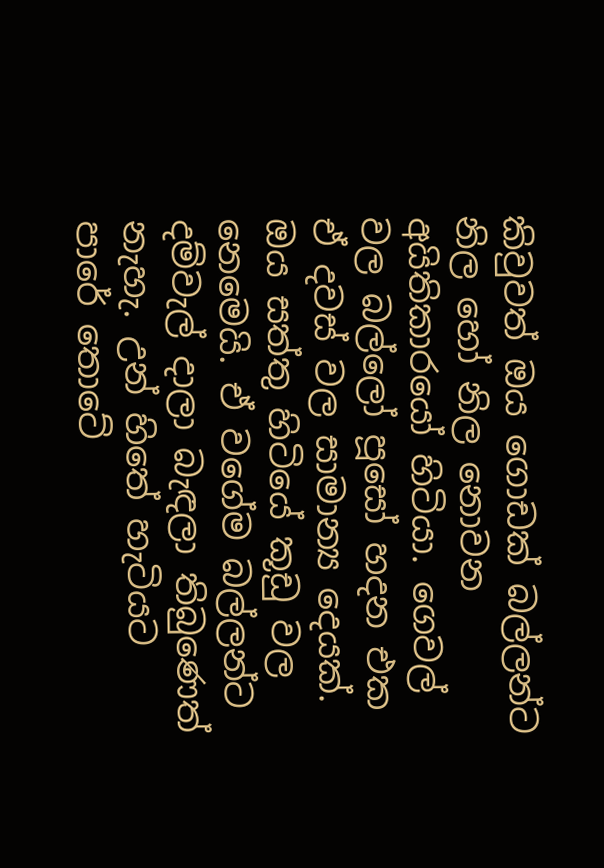කිවුවත් ඔය ගොඩක් බල්ලන්ට නිල හෝ නිල නොවන අයිතිකාරයෝ හිටියා. ගෙවල් වල බල්ලෝ පූසෝ හදන එක ඒ දවස් වල සාමාන්‍ය දෙයක්. ඔය සත්තු හිටියේ කූඩු වල නෙමෙයි. ඒ වගේම බල්ලන්ට දම්වැල් දාලා බැඳලා තිබුණෙත් නැහැ. උන් හිතේ හැටියට පාරේ තොටේ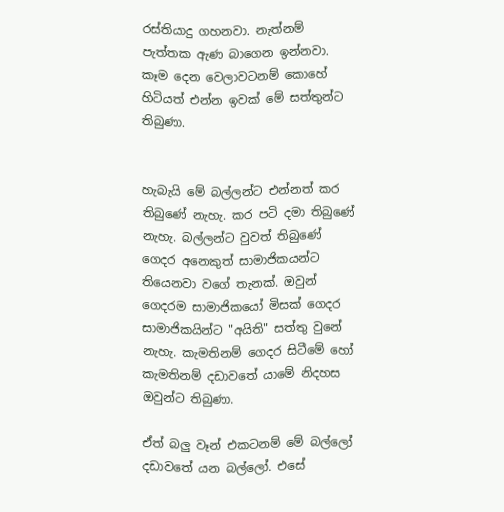රස්තියාදු ගහනවා. නැත්නම් පැත්තක ඇණ බාගෙන ඉන්නවා. කෑම දෙන වෙලාවටනම් කොහේ හිටියත් එන්න ඉවක් මේ සත්තුන්ට තිබුණා.


හැබැයි මේ බල්ලන්ට එන්නත් කර තිබුණේ නැහැ. කර පටි දමා තිබුණේ නැහැ. බල්ලන්ට වුවත් තිබුණේ ගෙදර අනෙකුත් සාමාජිකයන්ට තියෙනවා වගේ තැනක්. ඔවුන් ගෙදරම සාමාජිකයෝ මිසක් ගෙදර සාමාජිකයින්ට "අයිති" සත්තු වුනේ නැහැ. කැමතිනම් ගෙදර සිටීමේ හෝ කැමතිනම් දඩාවතේ යාමේ නිදහස ඔවුන්ට තිබුණා.

ඒත් බලු වෑන් එකටනම් මේ බල්ලෝ දඩාවතේ යන බල්ලෝ. එසේ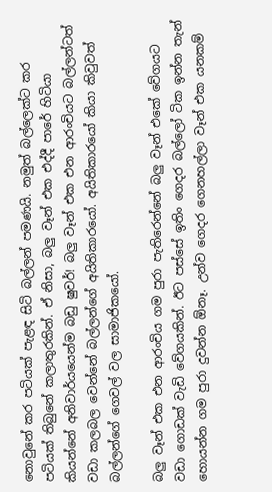නොවුනේ කර පටියක් පැළඳ සිටි බල්ලන් පමණයි. නමුත් බල්ලෙක්ට කර පටියක් තිබුනේ කලාතුරකින්. ඒ නිසා, බලු වෑන් එක එද්දී පාරේ හිටියා කියන්නේ අනිවාර්යයෙන්ම බඩු ෂුවර්! බලු වෑන් එක එන ආරංචියට බල්ලන්ටත් වඩා කලබල වෙන්නේ බල්ලන්ගේ අයිතිකාරයෝ. අයිතිකාරයෝ කියා කිවුවත් බල්ලන්ගේ ගෙවල් වල සාමාජිකයෝ.

බලු වෑන් එක එන ආරංචිය ගම පුරා පැතිරෙන්නේ බලු වෑන් එකේ වේගයට වඩා ගොඩක් වැඩි වේගයකින්. ඊට පස්සේ ඉතිං ගෙදර බල්ලෝ ටික ඉන්න තැන් හොයන්න ගම පුරා දුවන්න ඕනෑ. උන්ව ගෙදර ගෙනහල්ලා වෑන් එක යනකම්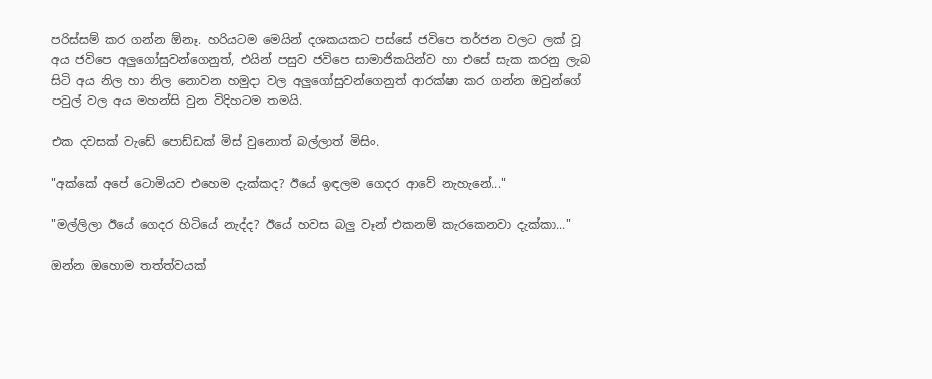පරිස්සම් කර ගන්න ඕනෑ. හරියටම මෙයින් දශකයකට පස්සේ ජවිපෙ තර්ජන වලට ලක් වූ අය ජවිපෙ අලුගෝසුවන්ගෙනුත්, එයින් පසුව ජවිපෙ සාමාජිකයින්ව හා එසේ සැක කරනු ලැබ සිටි අය නිල හා නිල නොවන හමුදා වල අලුගෝසුවන්ගෙනුත් ආරක්ෂා කර ගන්න ඔවුන්ගේ පවුල් වල අය මහන්සි වුන විදිහටම තමයි.

එක දවසක් වැඩේ පොඩ්ඩක් මිස් වුනොත් බල්ලාත් මිසිං.

"අක්කේ අපේ ටොමියව එහෙම දැක්කද? ඊයේ ඉඳලම ගෙදර ආවේ නැහැනේ..."

"මල්ලිලා ඊයේ ගෙදර හිටියේ නැද්ද? ඊයේ හවස බලු වෑන් එකනම් කැරකෙනවා දැක්කා..."

ඔන්න ඔහොම තත්ත්වයක්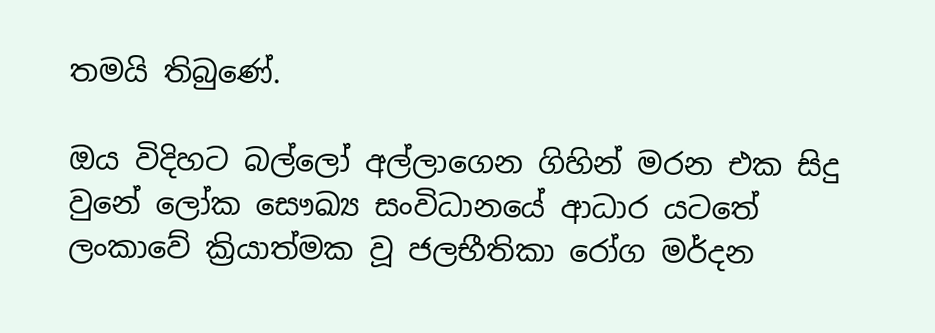තමයි තිබුණේ.

ඔය විදිහට බල්ලෝ අල්ලාගෙන ගිහින් මරන එක සිදු වුනේ ලෝක සෞඛ්‍ය සංවිධානයේ ආධාර යටතේ ලංකාවේ ක්‍රියාත්මක වූ ජලභීතිකා රෝග මර්දන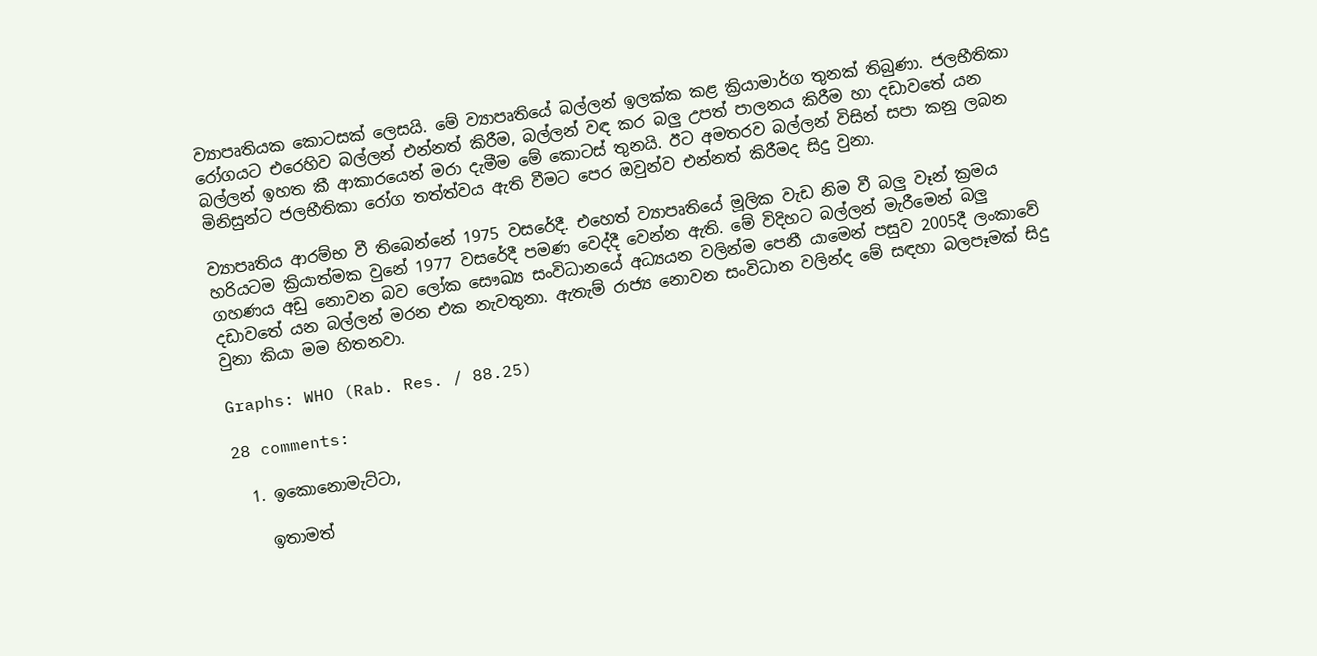ව්‍යාපෘතියක කොටසක් ලෙසයි. මේ ව්‍යාපෘතියේ බල්ලන් ඉලක්ක කළ ක්‍රියාමාර්ග තුනක් තිබුණා. ජලභීතිකා රෝගයට එරෙහිව බල්ලන් එන්නත් කිරීම, බල්ලන් වඳ කර බලු උපත් පාලනය කිරීම හා දඩාවතේ යන බල්ලන් ඉහත කී ආකාරයෙන් මරා දැමීම මේ කොටස් තුනයි. ඊට අමතරව බල්ලන් විසින් සපා කනු ලබන මිනිසුන්ට ජලභීතිකා රෝග තත්ත්වය ඇති වීමට පෙර ඔවුන්ව එන්නත් කිරීමද සිදු වුනා.

ව්‍යාපෘතිය ආරම්භ වී තිබෙන්නේ 1975 වසරේදී. එහෙත් ව්‍යාපෘතියේ මූලික වැඩ නිම වී බලු වෑන් ක්‍රමය හරියටම ක්‍රියාත්මක වුනේ 1977 වසරේදී පමණ වෙද්දී වෙන්න ඇති. මේ විදිහට බල්ලන් මැරීමෙන් බලු ගහණය අඩු නොවන බව ලෝක සෞඛ්‍ය සංවිධානයේ අධ්‍යයන වලින්ම පෙනී යාමෙන් පසුව 2005දී ලංකාවේ දඩාවතේ යන බල්ලන් මරන එක නැවතුනා. ඇතැම් රාජ්‍ය නොවන සංවිධාන වලින්ද මේ සඳහා බලපෑමක් සිදු වුනා කියා මම හිතනවා.

Graphs: WHO (Rab. Res. / 88.25)

28 comments:

  1. ඉකොනොමැට්ටා,

    ඉතාමත්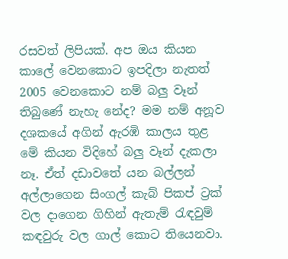රසවත් ලිපියක්. අප ඔය කියන කාලේ වෙනකොට ඉපදිලා නැතත් 2005 වෙනකොට නම් බලු වෑන් තිබුණේ නැහැ නේද? මම නම් අනූව දශකයේ අගින් ඇරඹි කාලය තුළ මේ කියන විදිහේ බලු වෑන් දැකලා නෑ. ඒත් දඩාවතේ යන බල්ලන් අල්ලාගෙන සිංගල් කැබ් පිකප් ට්‍රක් වල දාගෙන ගිහින් ඇතැම් රැඳවුම් කඳවුරු වල ගාල් කොට තියෙනවා.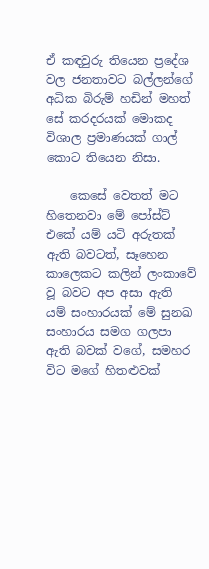ඒ කඳවුරු තියෙන ප්‍රදේශ වල ජනතාවට බල්ලන්ගේ අධික බිරුම් හඩින් මහත් සේ කරදරයක් මොකද විශාල ප්‍රමාණයක් ගාල් කොට තියෙන නිසා.

    කෙසේ වෙතත් මට හිතෙනවා මේ පෝස්ට් එකේ යම් යටි අරුතක් ඇති බවටත්, සෑහෙන කාලෙකට කලින් ලංකාවේ වූ බවට අප අසා ඇති යම් සංහාරයක් මේ සුනඛ සංහාරය සමග ගලපා ඇති බවක් වගේ, සමහර විට මගේ හිතළුවක්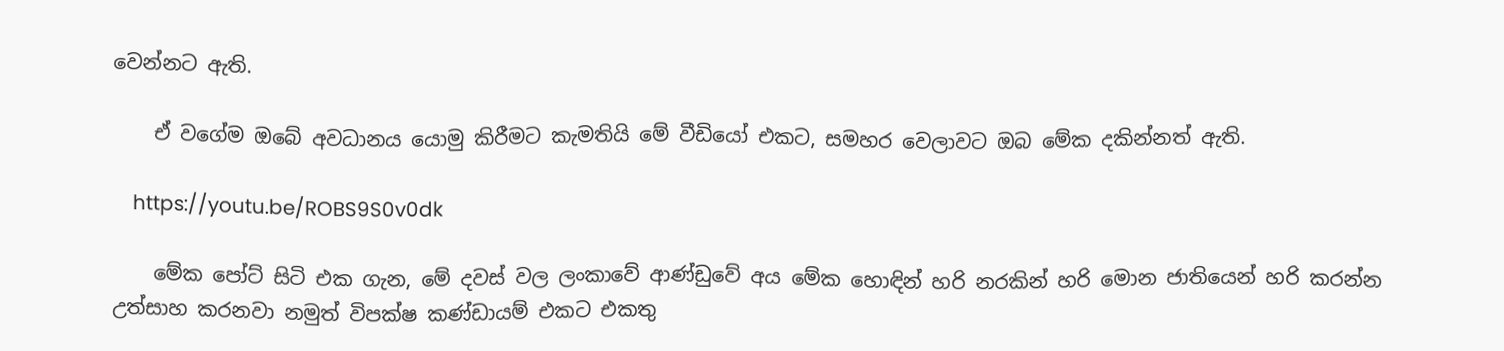වෙන්නට ඇති.

    ඒ වගේම ඔබේ අවධානය යොමු කිරීමට කැමතියි මේ වීඩියෝ එකට, සමහර වෙලාවට ඔබ මේක දකින්නත් ඇති.

    https://youtu.be/ROBS9S0v0dk

    මේක පෝට් සිටි එක ගැන, මේ දවස් වල ලංකාවේ ආණ්ඩුවේ අය මේක හොඳින් හරි නරකින් හරි මොන ජාතියෙන් හරි කරන්න උත්සාහ කරනවා නමුත් විපක්ෂ කණ්ඩායම් එකට එකතු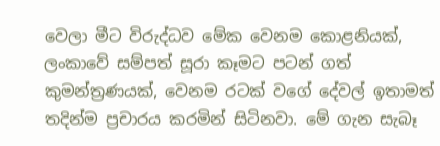වෙලා මීට විරුද්ධව මේක වෙනම කොළනියක්, ලංකාවේ සම්පත් සූරා කෑමට පටන් ගත් කුමන්ත්‍රණයක්, වෙනම රටක් වගේ දේවල් ඉතාමත් තදින්ම ප්‍රචාරය කරමින් සිටිනවා. මේ ගැන සැබෑ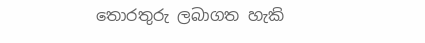තොරතුරු ලබාගත හැකි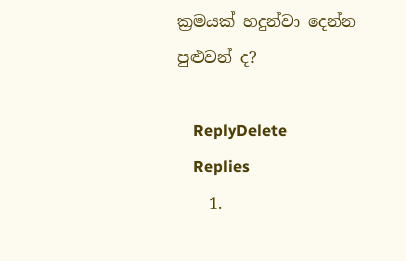ක්‍රමයක් හදුන්වා දෙන්න පුළුවන් ද?

    ReplyDelete
    Replies
    1.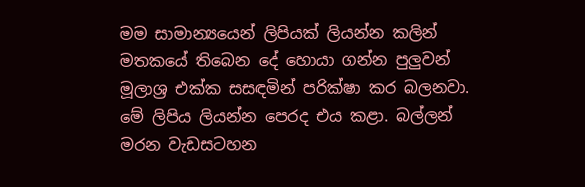මම සාමාන්‍යයෙන් ලිපියක් ලියන්න කලින් මතකයේ තිබෙන දේ හොයා ගන්න පුලුවන් මූලාශ්‍ර එක්ක සසඳමින් පරික්ෂා කර බලනවා. මේ ලිපිය ලියන්න පෙරද එය කළා. බල්ලන් මරන වැඩසටහන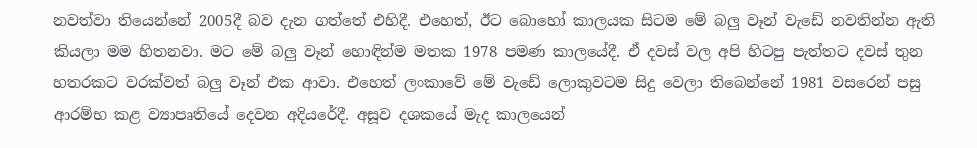නවත්වා තියෙන්නේ 2005දී බව දැන ගත්තේ එහිදී. එහෙත්, ඊට බොහෝ කාලයක සිටම මේ බලු වෑන් වැඩේ නවතින්න ඇති කියලා මම හිතනවා. මට මේ බලු වෑන් හොඳින්ම මතක 1978 පමණ කාලයේදී. ඒ දවස් වල අපි හිටපු පැත්තට දවස් තුන හතරකට වරක්වත් බලු වෑන් එක ආවා. එහෙත් ලංකාවේ මේ වැඩේ ලොකුවටම සිදු වෙලා තිබෙන්නේ 1981 වසරෙන් පසු ආරම්භ කළ ව්‍යාපෘතියේ දෙවන අදියරේදී. අසූව දශකයේ මැද කාලයෙන්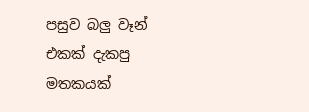පසුව බලු වෑන් එකක් දැකපු මතකයක්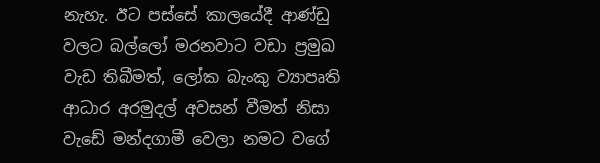නැහැ. ඊට පස්සේ කාලයේදී ආණ්ඩු වලට බල්ලෝ මරනවාට වඩා ප්‍රමුඛ වැඩ තිබීමත්, ලෝක බැංකු ව්‍යාපෘති ආධාර අරමුදල් අවසන් වීමත් නිසා වැඩේ මන්දගාමී වෙලා නමට වගේ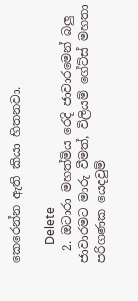කෙරෙන්න ඇති කියා හිතනවා.

      Delete
  2. ඔටාරා මහත්මිය රෙදි ජාවාරමෙන් බලු ජාවාරමට මාරු වීමත්, විලියම් ගේට්ස් මහතා පරිගණක යෙදවුම්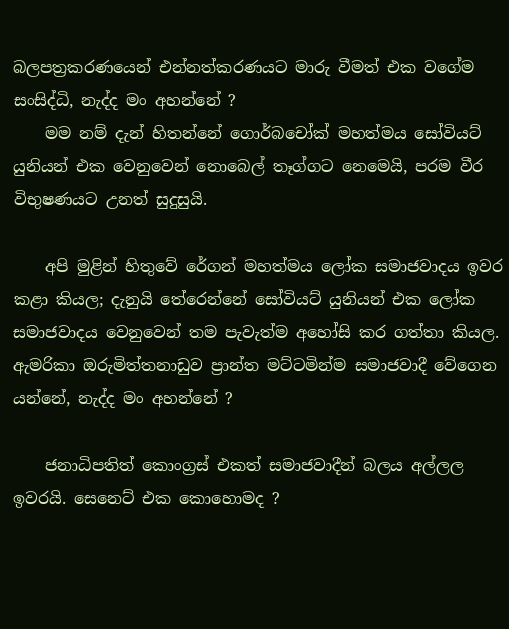බලපත්‍රකරණයෙන් එන්නත්කරණයට මාරු වීමත් එක වගේම සංසිද්ධි, නැද්ද මං අහන්නේ ?
    මම නම් දැන් හිතන්නේ ගොර්බචෝක් මහත්මය සෝවියට් යුනියන් එක වෙනුවෙන් නොබෙල් තෑග්ගට නෙමෙයි, පරම වීර විභුෂණයට උනත් සුදුසුයි.

    අපි මුළින් හිතුවේ රේගන් මහත්මය ලෝක සමාජවාදය ඉවර කළා කියල; දැනුයි තේරෙන්නේ සෝවියට් යුනියන් එක ලෝක සමාජවාදය වෙනුවෙන් තම පැවැත්ම අහෝසි කර ගත්තා කියල. ඇමරිකා ඔරුමිත්තනාඩුව ප්‍රාන්ත මට්ටමින්ම සමාජවාදී වේගෙන යන්නේ, නැද්ද මං අහන්නේ ?

    ජනාධිපතිත් කොංග්‍රස් එකත් සමාජවාදීන් බලය අල්ලල ඉවරයි. සෙනෙට් එක කොහොමද ?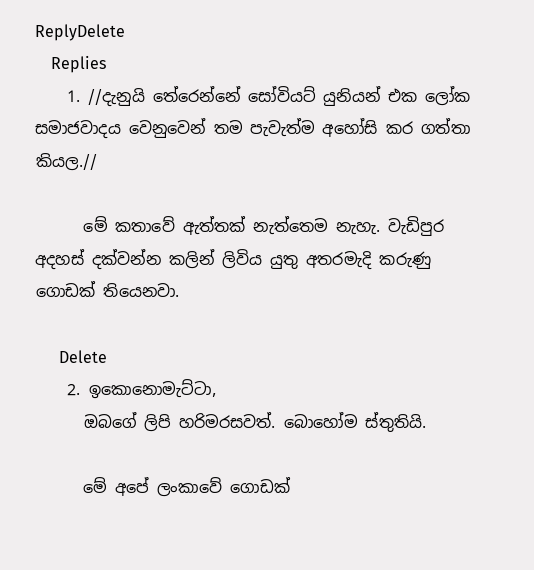ReplyDelete
    Replies
    1. //දැනුයි තේරෙන්නේ සෝවියට් යුනියන් එක ලෝක සමාජවාදය වෙනුවෙන් තම පැවැත්ම අහෝසි කර ගත්තා කියල.//

      මේ කතාවේ ඇත්තක් නැත්තෙම නැහැ. වැඩිපුර අදහස් දක්වන්න කලින් ලිවිය යුතු අතරමැදි කරුණු ගොඩක් තියෙනවා.

      Delete
    2. ඉකොනොමැට්ටා,
      ඔබගේ ලිපි හරිමරසවත්. බොහෝම ස්තුතියි.

      මේ අපේ ලංකාවේ ගොඩක්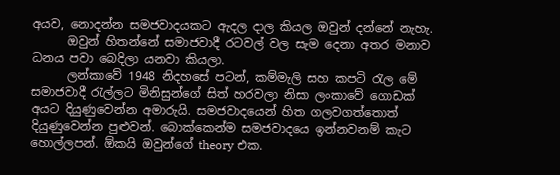අයව, නොදන්න සමජවාදයකට ඇදල දාල කියල ඔවුන් දන්නේ නැහැ.
      ඔවුන් හිතන්නේ සමාජවාදී රටවල් වල සැම දෙනා අතර මනාව ධනය පවා බෙදිලා යනවා කියලා.
      ලන්කාවේ 1948 නිදහසේ පටන්, කම්මැලි සහ කපටි රැල මේ සමාජවාදී රැල්ලට මිනිසුන්ගේ සිත් හරවලා නිසා ලංකාවේ ගොඩක් අයට දියුණුවෙන්න අමාරුයි. සමජවාදයෙන් හිත ගලවගත්තොත් දියුණුවෙන්න පුළුවන්. බොක්කෙන්ම සමජවාදයෙ ඉන්නවනම් කැට හොල්ලපන්. ඕකයි ඔවුන්ගේ theory එක.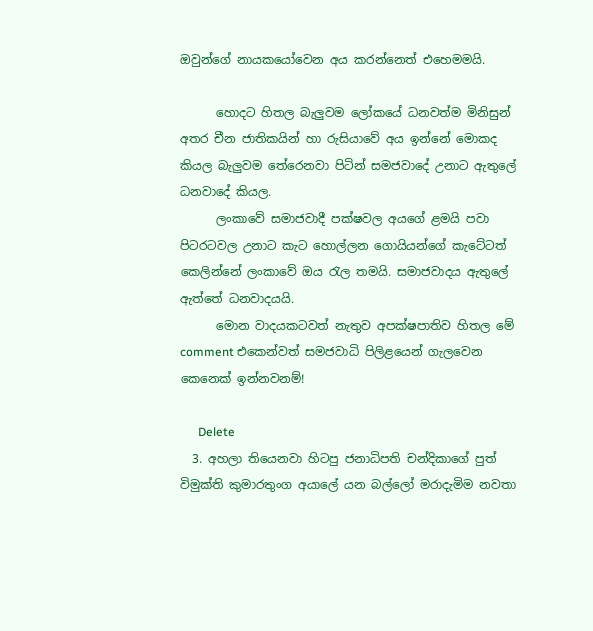ඔවුන්ගේ නායකයෝවෙන අය කරන්නෙත් එහෙමමයි.

      හොදට හිතල බැලුවම ලෝකයේ ධනවත්ම මිනිසුන් අතර චීන ජාතිකයින් හා රුසියාවේ අය ඉන්නේ මොකද කියල බැලුවම තේරෙනවා පිටින් සමජවාදේ උනාට ඇතුලේ ධනවාදේ කියල.
      ලංකාවේ සමාජවාදී පක්ෂවල අයගේ ළමයි පවා පිටරටවල උනාට කැට හොල්ලන ගොයියන්ගේ කැටේටත් කෙලින්නේ ලංකාවේ ඔය රැල තමයි. සමාජවාදය ඇතුලේ ඇත්තේ ධනවාදයයි.
      මොන වාදයකටවත් නැතුව අපක්ෂපාතිව හිතල මේ comment එකෙන්වත් සමජවාධි පිලිළයෙන් ගැලවෙන කෙනෙක් ඉන්නවනම්!

      Delete
  3. අහලා තියෙනවා හිටපු ජනාධිපති චන්දිකාගේ පුත් විමුක්ති කුමාරතුංග අයාලේ යන බල්ලෝ මරාදැමිම නවතා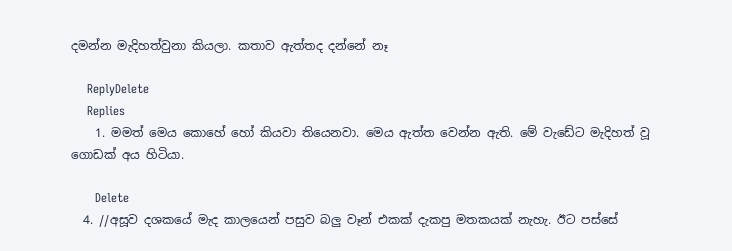දමන්න මැදිහත්වුනා කියලා. කතාව ඇත්තද දන්නේ නෑ

    ReplyDelete
    Replies
    1. මමත් මෙය කොහේ හෝ කියවා තියෙනවා. මෙය ඇත්ත වෙන්න ඇති. මේ වැඩේට මැදිහත් වූ ගොඩක් අය හිටියා.

      Delete
  4. //අසූව දශකයේ මැද කාලයෙන් පසුව බලු වෑන් එකක් දැකපු මතකයක් නැහැ. ඊට පස්සේ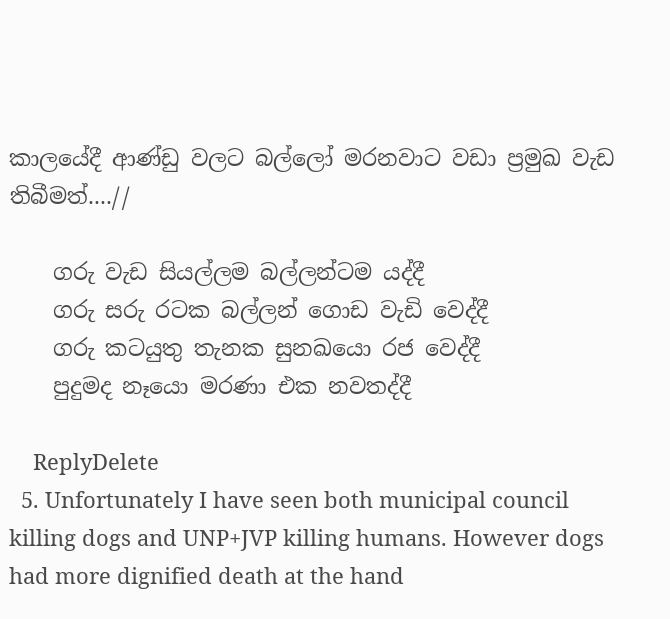කාලයේදී ආණ්ඩු වලට බල්ලෝ මරනවාට වඩා ප්‍රමුඛ වැඩ තිබීමත්....//

    ගරු වැඩ සියල්ලම බල්ලන්ටම යද්දී
    ගරු සරු රටක බල්ලන් ගොඩ වැඩි වෙද්දී
    ගරු කටයුතු තැනක සුනඛයො රජ වෙද්දී
    පුදුමද නෑයො මරණා එක නවතද්දී

    ReplyDelete
  5. Unfortunately I have seen both municipal council killing dogs and UNP+JVP killing humans. However dogs had more dignified death at the hand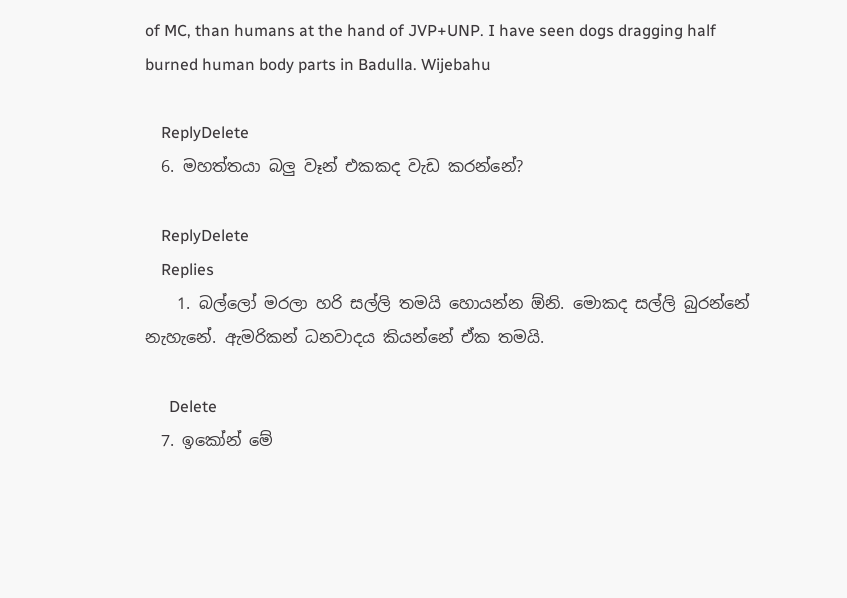of MC, than humans at the hand of JVP+UNP. I have seen dogs dragging half burned human body parts in Badulla. Wijebahu

    ReplyDelete
  6. මහත්තයා බලු වෑන් එකකද වැඩ කරන්නේ?

    ReplyDelete
    Replies
    1. බල්ලෝ මරලා හරි සල්ලි තමයි හොයන්න ඕනි. මොකද සල්ලි බුරන්නේ නැහැනේ. ඇමරිකන් ධනවාදය කියන්නේ ඒක තමයි.

      Delete
  7. ඉකෝන් මේ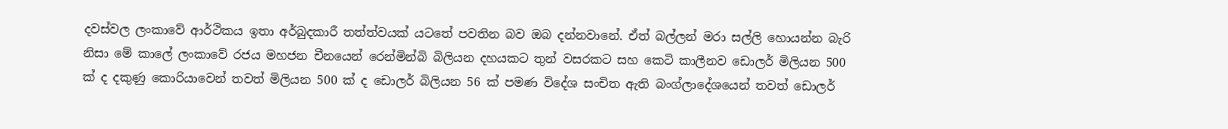දවස්වල ලංකාවේ ආර්ථිකය ඉතා අර්බුදකාරී තත්ත්වයක් යටතේ පවතින බව ඔබ දන්නවානේ. ඒත් බල්ලන් මරා සල්ලි හොයන්න බැරි නිසා මේ කාලේ ලංකාවේ රජය මහජන චීනයෙන් රෙන්මින්බි බිලියන දහයකට තුන් වසරකට සහ කෙටි කාලීනව ඩොලර් මිලියන 500 ක් ද දකුණු කොරියාවෙන් තවත් මිලියන 500 ක් ද ඩොලර් බිලියන 56 ක් පමණ විදේශ සංචිත ඇති බංග්ලාදේශයෙන් තවත් ඩොලර්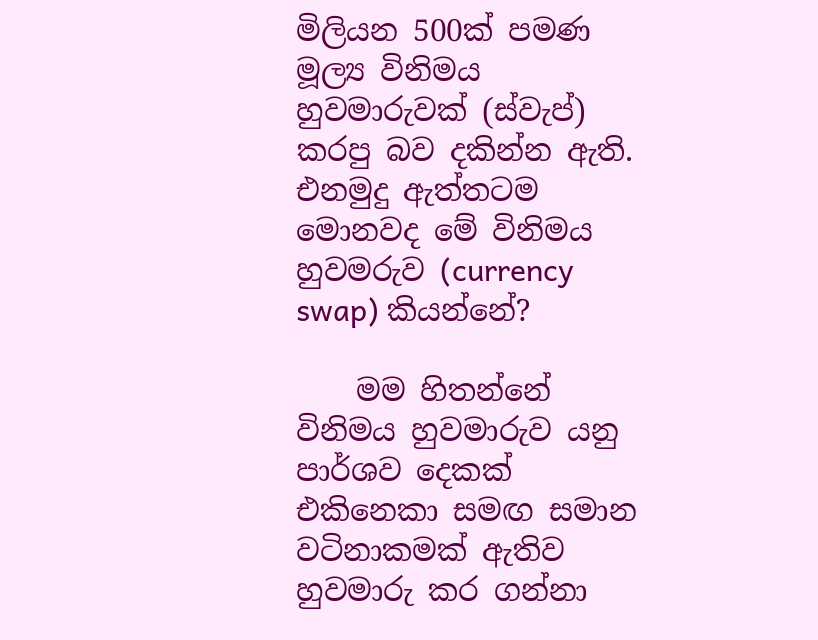මිලියන 500ක් පමණ මූල්‍ය විනිමය හුවමාරුවක් (ස්වැප්) කරපු බව දකින්න ඇති. එනමුදු ඇත්තටම මොනවද මේ විනිමය හුවමරුව (currency swap) කියන්නේ?

    මම හිතන්නේ විනිමය හුවමාරුව යනු පාර්ශව දෙකක් එකිනෙකා සමඟ සමාන වටිනාකමක් ඇතිව හුවමාරු කර ගන්නා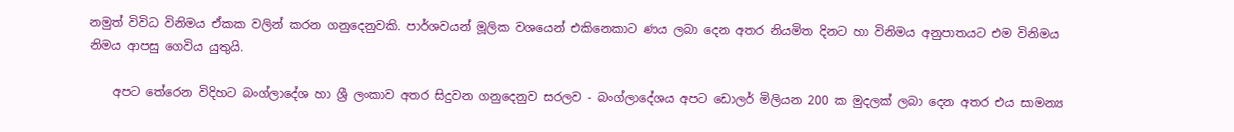නමුත් විවිධ විනිමය ඒකක වලින් කරන ගනුදෙනුවකි. පාර්ශවයන් මූලික වශයෙන් එකිනෙකාට ණය ලබා දෙන අතර නියමිත දිනට හා විනිමය අනුපාතයට එම විනිමය නිමය ආපසු ගෙවිය යුතුයි.

    අපට තේරෙන විදිහට බංග්ලාදේශ හා ශ්‍රී ලංකාව අතර සිදුවන ගනුදෙනුව සරලව - බංග්ලාදේශය අපට ඩොලර් මිලියන 200 ක මුදලක් ලබා දෙන අතර එය සාමන්‍ය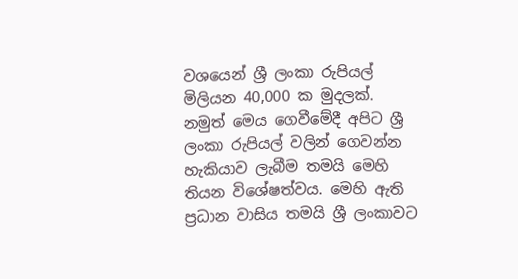වශයෙන් ශ්‍රී ලංකා රුපියල් මිලියන 40,000 ක මුදලක්. නමුත් මෙය ගෙවීමේදී අපිට ශ්‍රී ලංකා රුපියල් වලින් ගෙවන්න හැකියාව ලැබීම තමයි මෙහි තියන විශේෂත්වය. මෙහි ඇති ප්‍රධාන වාසිය තමයි ශ්‍රී ලංකාවට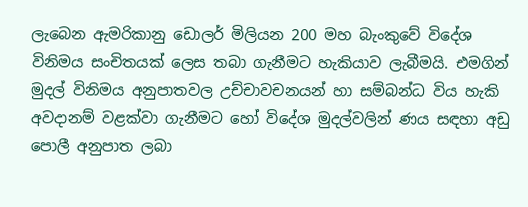ලැබෙන ඇමරිකානු ඩොලර් මිලියන 200 මහ බැංකුවේ විදේශ විනිමය සංචිතයක් ලෙස තබා ගැනීමට හැකියාව ලැබීමයි. එමගින් මුදල් විනිමය අනුපාතවල උච්චාවචනයන් හා සම්බන්ධ විය හැකි අවදානම් වළක්වා ගැනීමට හෝ විදේශ මුදල්වලින් ණය සඳහා අඩු පොලී අනුපාත ලබා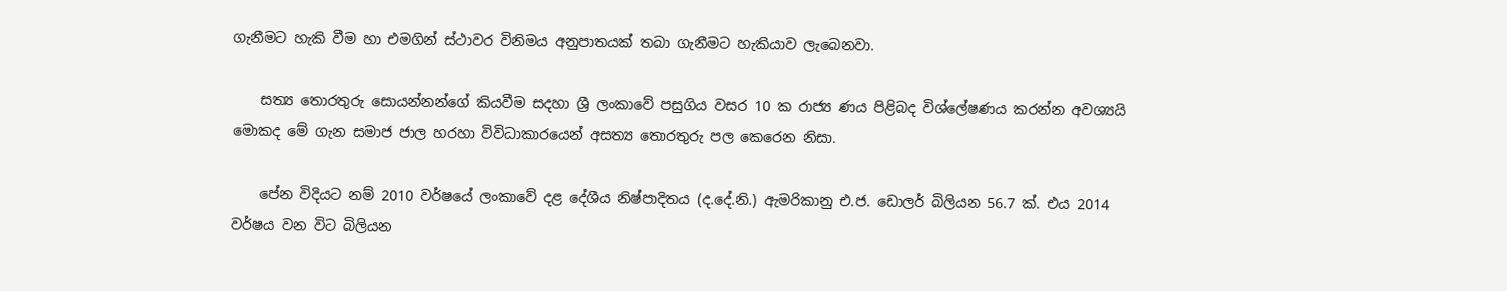ගැනීමට හැකි වීම හා එමගින් ස්ථාවර විනිමය අනුපාතයක් තබා ගැනීමට හැකියාව ලැබෙනවා.

    සත්‍ය තොරතුරු සොයන්නන්ගේ කියවීම සදහා ශ්‍රී ලංකාවේ පසුගිය වසර 10 ක රාජ්‍ය ණය පිළිබද විශ්ලේෂණය කරන්න අවශ්‍යයි මොකද මේ ගැන සමාජ ජාල හරහා විවිධාකාරයෙන් අසත්‍ය තොරතුරු පල කෙරෙන නිසා.

    පේන විදියට නම් 2010 වර්ෂයේ ලංකාවේ දළ දේශීය නිෂ්පාදිතය (ද.දේ.නි.) ඇමරිකානු එ.ජ. ඩොලර් බිලියන 56.7 ක්. එය 2014 වර්ෂය වන විට බිලියන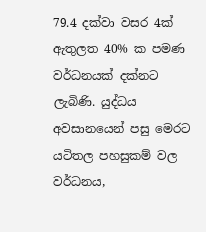79.4 දක්වා වසර 4ක් ඇතුලත 40% ක පමණ වර්ධනයක් දක්නට ලැබිණි. යුද්ධය අවසානයෙන් පසු මෙරට යටිතල පහසුකම් වල වර්ධනය,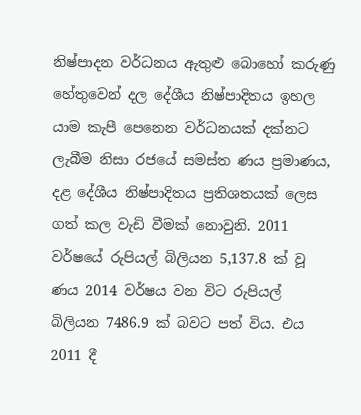නිෂ්පාදන වර්ධනය ඇතුළු බොහෝ කරුණු හේතුවෙන් දල දේශීය නිෂ්පාදිතය ඉහල යාම කැපී පෙනෙන වර්ධනයක් දක්නට ලැබීම නිසා රජයේ සමස්ත ණය ප්‍රමාණය, දළ දේශීය නිෂ්පාදිතය ප්‍රතිශතයක් ලෙස ගත් කල වැඩි වීමක් නොවුනි. 2011 වර්ෂයේ රුපියල් බිලියන 5,137.8 ක් වූ ණය 2014 වර්ෂය වන විට රුපියල් බිලියන 7486.9 ක් බවට පත් විය. එය 2011 දී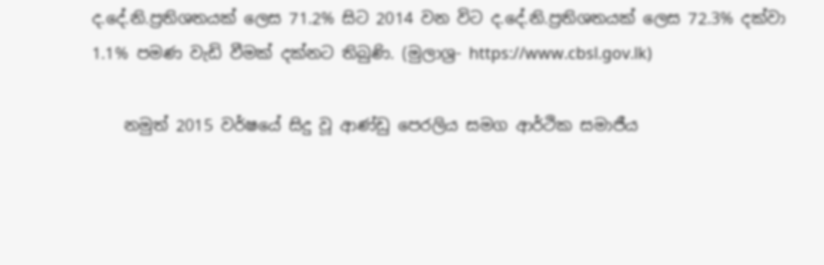ද.දේ.නි.ප්‍රතිශතයක් ලෙස 71.2% සිට 2014 වන විට ද.දේ.නි.ප්‍රතිශතයක් ලෙස 72.3% දක්වා 1.1% පමණ වැඩි වීමක් දක්නට තිබුණි. (මුලාශ්‍ර- https://www.cbsl.gov.lk)

    නමුත් 2015 වර්ෂයේ සිදු වූ ආණ්ඩු පෙරලිය සමග ආර්ථික සමාජීය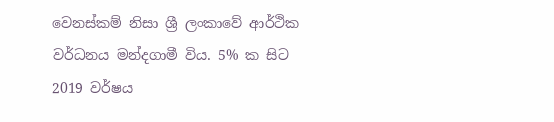වෙනස්කම් නිසා ශ්‍රී ලංකාවේ ආර්ථික වර්ධනය මන්දගාමී විය. 5% ක සිට 2019 වර්ෂය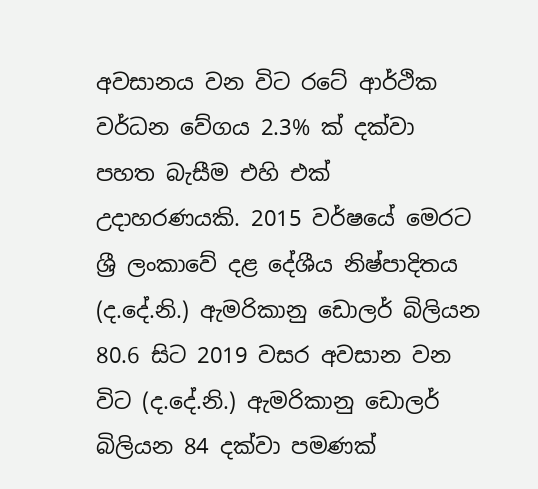අවසානය වන විට රටේ ආර්ථික වර්ධන වේගය 2.3% ක් දක්වා පහත බැසීම එහි එක් උදාහරණයකි. 2015 වර්ෂයේ මෙරට ශ්‍රී ලංකාවේ දළ දේශීය නිෂ්පාදිතය (ද.දේ.නි.) ඇමරිකානු ඩොලර් බිලියන 80.6 සිට 2019 වසර අවසාන වන විට (ද.දේ.නි.) ඇමරිකානු ඩොලර් බිලියන 84 දක්වා පමණක්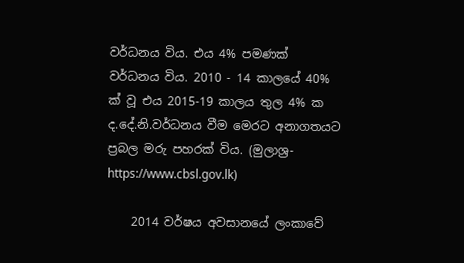වර්ධනය විය. එය 4% පමණක් වර්ධනය විය. 2010 - 14 කාලයේ 40% ක් වූ එය 2015-19 කාලය තුල 4% ක ද.දේ.නි.වර්ධනය වීම මෙරට අනාගතයට ප්‍රබල මරු පහරක් විය. (මුලාශ්‍ර- https://www.cbsl.gov.lk)

    2014 වර්ෂය අවසානයේ ලංකාවේ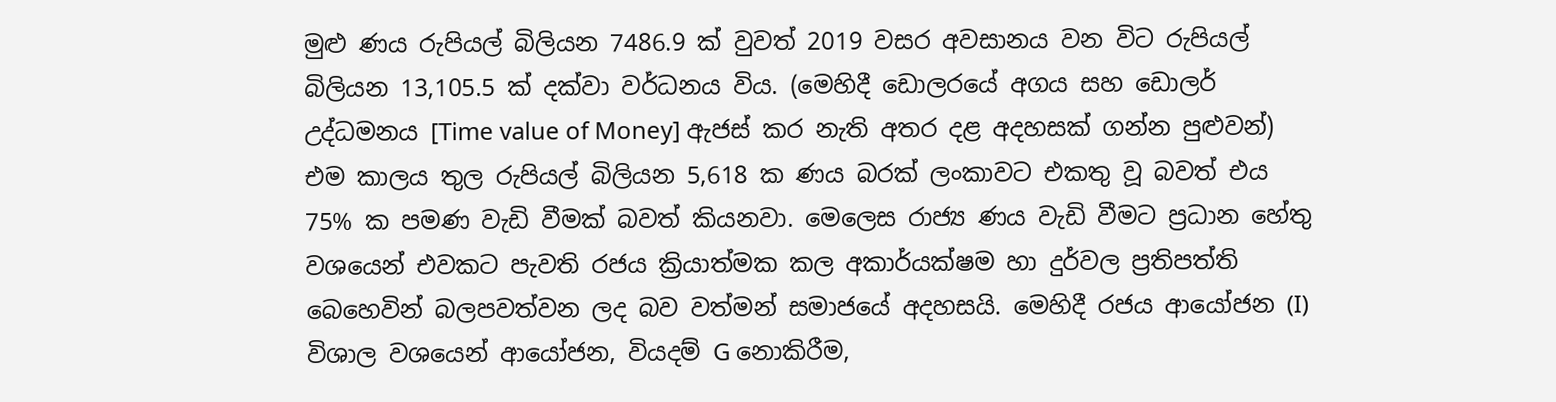මුළු ණය රුපියල් බිලියන 7486.9 ක් වුවත් 2019 වසර අවසානය වන විට රුපියල් බිලියන 13,105.5 ක් දක්වා වර්ධනය විය. (මෙහිදී ඩොලරයේ අගය සහ ඩොලර් උද්ධමනය [Time value of Money] ඇජස් කර නැති අතර දළ අදහසක් ගන්න පුළුවන්) එම කාලය තුල රුපියල් බිලියන 5,618 ක ණය බරක් ලංකාවට එකතු වූ බවත් එය 75% ක පමණ වැඩි වීමක් බවත් කියනවා. මෙලෙස රාජ්‍ය ණය වැඩි වීමට ප්‍රධාන හේතු වශයෙන් එවකට පැවති රජය ක්‍රියාත්මක කල අකාර්යක්ෂම හා දුර්වල ප්‍රතිපත්ති බෙහෙවින් බලපවත්වන ලද බව වත්මන් සමාජයේ අදහසයි. මෙහිදී රජය ආයෝජන (I) විශාල වශයෙන් ආයෝජන, වියදම් G නොකිරීම,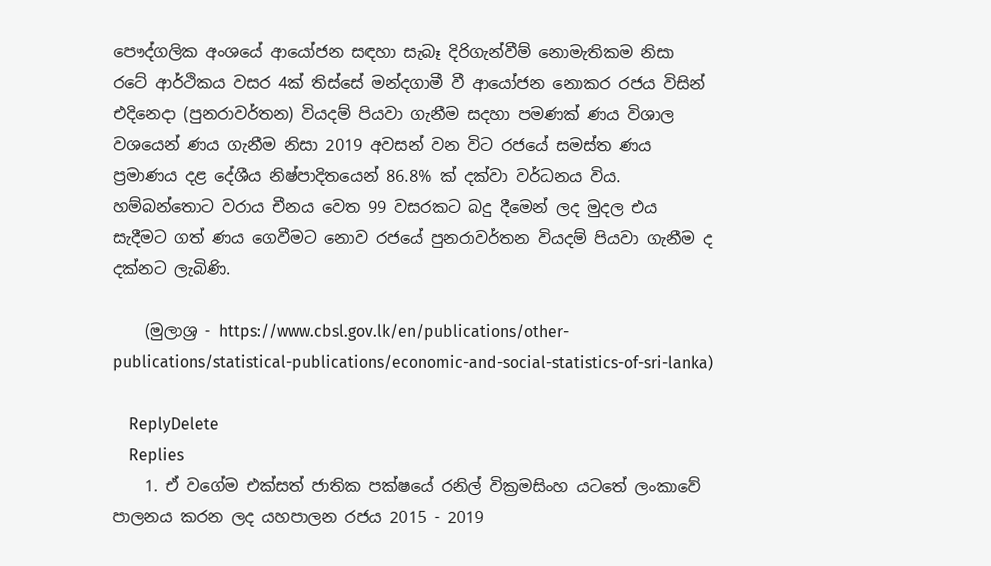පෞද්ගලික අංශයේ ආයෝජන සඳහා සැබෑ දිරිගැන්වීම් නොමැතිකම නිසා රටේ ආර්ථිකය වසර 4ක් තිස්සේ මන්දගාමී වී ආයෝජන නොකර රජය විසින් එදිනෙදා (පුනරාවර්තන) වියදම් පියවා ගැනීම සදහා පමණක් ණය විශාල වශයෙන් ණය ගැනීම නිසා 2019 අවසන් වන විට රජයේ සමස්ත ණය ප්‍රමාණය දළ දේශීය නිෂ්පාදිතයෙන් 86.8% ක් දක්වා වර්ධනය විය. හම්බන්තොට වරාය චීනය වෙත 99 වසරකට බදු දීමෙන් ලද මුදල එය සැදීමට ගත් ණය ගෙවීමට නොව රජයේ පුනරාවර්තන වියදම් පියවා ගැනීම ද දක්නට ලැබිණි.

    (මුලාශ්‍ර - https://www.cbsl.gov.lk/en/publications/other-publications/statistical-publications/economic-and-social-statistics-of-sri-lanka)

    ReplyDelete
    Replies
    1. ඒ වගේම එක්සත් ජාතික පක්ෂයේ රනිල් වික්‍රමසිංහ යටතේ ලංකාවේ පාලනය කරන ලද යහපාලන රජය 2015 - 2019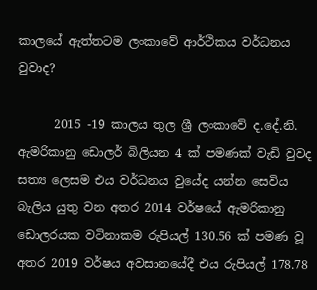කාලයේ ඇත්තටම ලංකාවේ ආර්ථිකය වර්ධනය වුවාද?

      2015 -19 කාලය තුල ශ්‍රී ලංකාවේ ද.දේ.නි. ඇමරිකානු ඩොලර් බිලියන 4 ක් පමණක් වැඩි වුවද සත්‍ය ලෙසම එය වර්ධනය වුයේද යන්න සෙවිය බැලිය යුතු වන අතර 2014 වර්ෂයේ ඇමරිකානු ඩොලරයක වටිනාකම රුපියල් 130.56 ක් පමණ වූ අතර 2019 වර්ෂය අවසානයේදී එය රුපියල් 178.78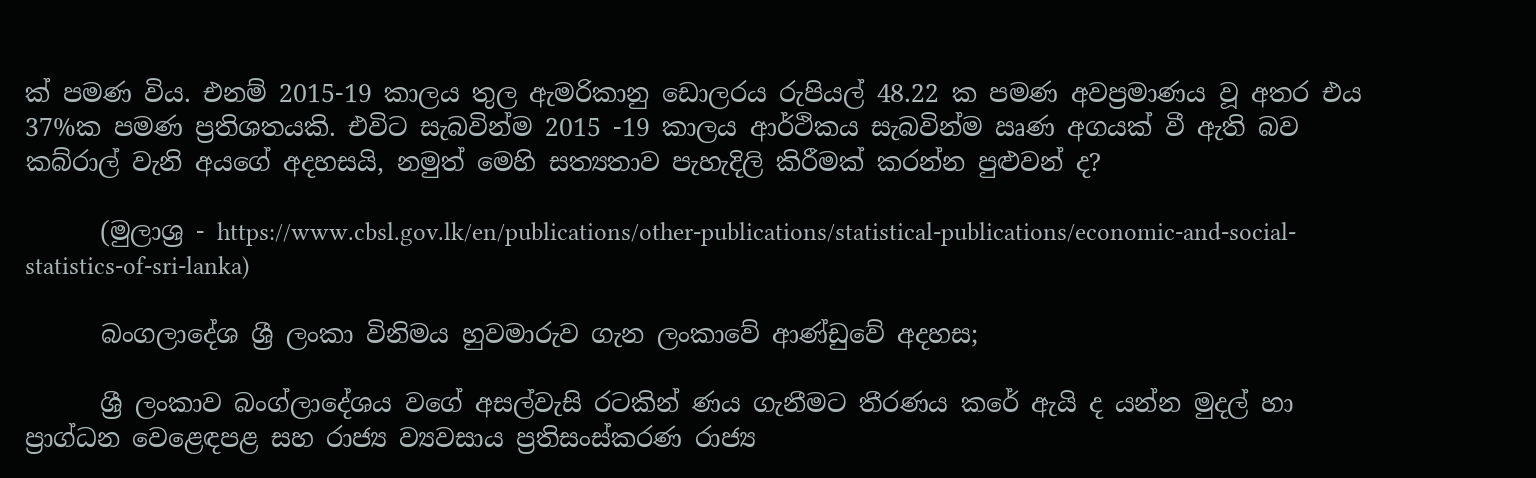ක් පමණ විය. එනම් 2015-19 කාලය තුල ඇමරිකානු ඩොලරය රුපියල් 48.22 ක පමණ අවප්‍රමාණය වූ අතර එය 37%ක පමණ ප්‍රතිශතයකි. එවිට සැබවින්ම 2015 -19 කාලය ආර්ථිකය සැබවින්ම ඍණ අගයක් වී ඇති බව කබ්රාල් වැනි අයගේ අදහසයි, නමුත් මෙහි සත්‍යතාව පැහැදිලි කිරීමක් කරන්න පුළුවන් ද?

      (මුලාශ්‍ර - https://www.cbsl.gov.lk/en/publications/other-publications/statistical-publications/economic-and-social-statistics-of-sri-lanka)

      බංගලාදේශ ශ්‍රී ලංකා විනිමය හුවමාරුව ගැන ලංකාවේ ආණ්ඩුවේ අදහස;

      ශ්‍රී ලංකාව බංග්ලාදේශය වගේ අසල්වැසි රටකින් ණය ගැනීමට තීරණය කරේ ඇයි ද යන්න මුදල් හා ප්‍රාග්ධන වෙළෙඳපළ සහ රාජ්‍ය ව්‍යවසාය ප්‍රතිසංස්කරණ රාජ්‍ය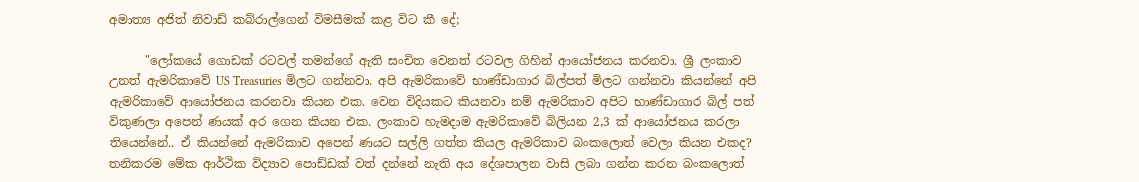අමාත්‍ය අජිත් නිවාඩ් කබ්රාල්ගෙන් විමසීමක් කළ විට කී දේ;

      "ලෝකයේ ගොඩක් රටවල් තමන්ගේ ඇති සංචිත වෙනත් රටවල ගිහින් ආයෝජනය කරනවා. ශ්‍රී ලංකාව උනත් ඇමරිකාවේ US Treasuries මිලට ගන්නවා. අපි ඇමරිකාවේ භාණ්ඩාගාර බිල්පත් මිලට ගන්නවා කියන්නේ අපි ඇමරිකාවේ ආයෝජනය කරනවා කියන එක. වෙන විදියකට කියනවා නම් ඇමරිකාව අපිට භාණ්ඩාගාර බිල් පත් විකුණලා අපෙන් ණයක් අර ගෙන කියන එක. ලංකාව හැමදාම ඇමරිකාවේ බිලියන 2,3 ක් ආයෝජනය කරලා තියෙන්නේ.. ඒ කියන්නේ ඇමරිකාව අපෙන් ණයට සල්ලි ගත්ත කියල ඇමරිකාව බංකලොත් වෙලා කියන එකද? තනිකරම මේක ආර්ථික විද්‍යාව පොඩ්ඩක් වත් දන්නේ නැති අය දේශපාලන වාසි ලබා ගන්න කරන බංකලොත්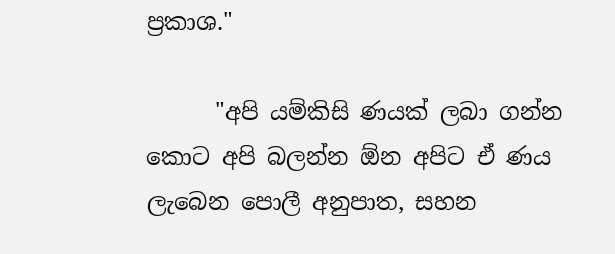ප්‍රකාශ."

      "අපි යම්කිසි ණයක් ලබා ගන්න කොට අපි බලන්න ඕන අපිට ඒ ණය ලැබෙන පොලී අනුපාත, සහන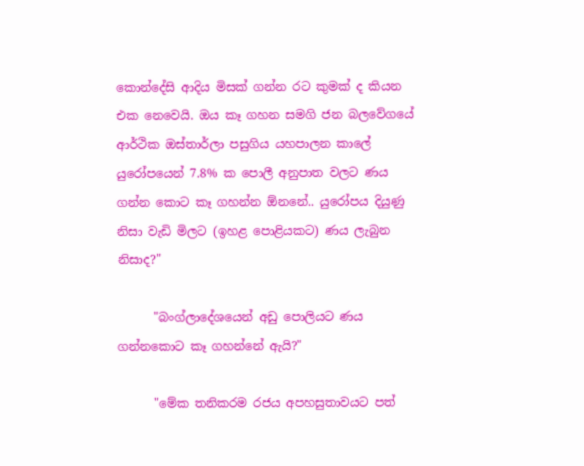කොන්දේසි ආදිය මිසක් ගන්න රට කුමක් ද කියන එක නෙවෙයි. ඔය කෑ ගහන සමගි ජන බලවේගයේ ආර්ථික ඔස්තාර්ලා පසුගිය යහපාලන කාලේ යුරෝපයෙන් 7.8% ක පොලී අනුපාත වලට ණය ගන්න කොට කෑ ගහන්න ඕනනේ.. යුරෝපය දියුණු නිසා වැඩි මිලට (ඉහළ පොළියකට) ණය ලැබුන නිසාද?"

      "බංග්ලාදේශයෙන් අඩු පොලියට ණය ගන්නකොට කෑ ගහන්නේ ඇයි?"

      "මේක තනිකරම රජය අපහසුතාවයට පත්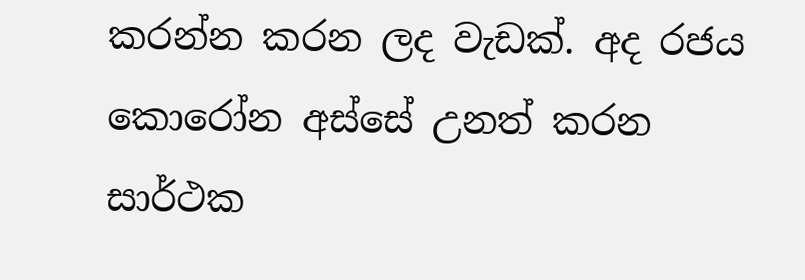කරන්න කරන ලද වැඩක්. අද රජය කොරෝන අස්සේ උනත් කරන සාර්ථක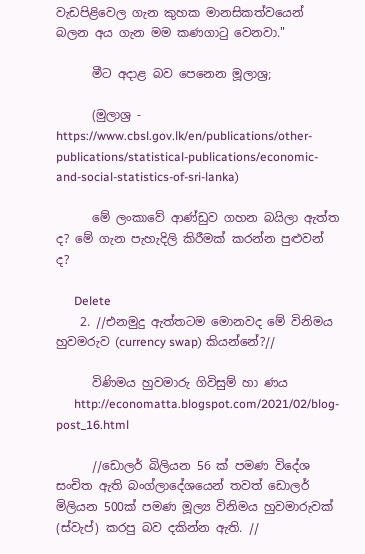වැඩපිළිවෙල ගැන කුහක මානසිකත්වයෙන් බලන අය ගැන මම කණගාටු වෙනවා."

      මීට අදාළ බව පෙනෙන මූලාශ්‍ර;

      (මුලාශ්‍ර - https://www.cbsl.gov.lk/en/publications/other-publications/statistical-publications/economic-and-social-statistics-of-sri-lanka)

      මේ ලංකාවේ ආණ්ඩුව ගහන බයිලා ඇත්ත ද? මේ ගැන පැහැදිලි කිරීමක් කරන්න පුළුවන් ද?

      Delete
    2. //එනමුදු ඇත්තටම මොනවද මේ විනිමය හුවමරුව (currency swap) කියන්නේ?//

      විණිමය හුවමාරු ගිවිසුම් හා ණය
      http://economatta.blogspot.com/2021/02/blog-post_16.html

      //ඩොලර් බිලියන 56 ක් පමණ විදේශ සංචිත ඇති බංග්ලාදේශයෙන් තවත් ඩොලර් මිලියන 500ක් පමණ මූල්‍ය විනිමය හුවමාරුවක් (ස්වැප්) කරපු බව දකින්න ඇති. //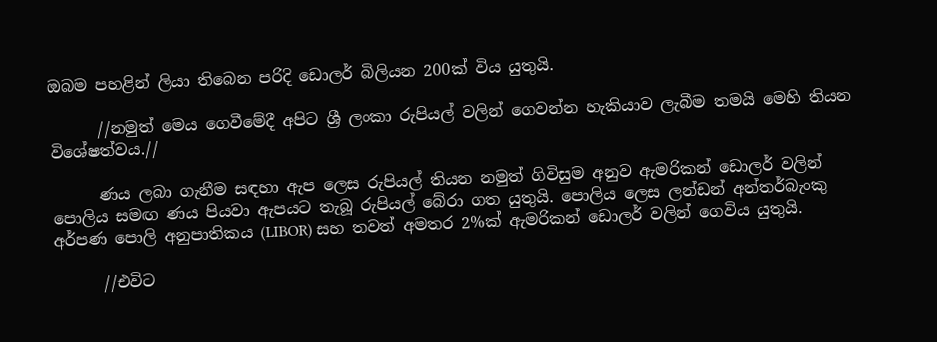ඔබම පහළින් ලියා තිබෙන පරිදි ඩොලර් බිලියන 200ක් විය යුතුයි.

      //නමුත් මෙය ගෙවීමේදී අපිට ශ්‍රී ලංකා රුපියල් වලින් ගෙවන්න හැකියාව ලැබීම තමයි මෙහි තියන විශේෂත්වය.//

      ණය ලබා ගැනීම සඳහා ඇප ලෙස රුපියල් තියන නමුත් ගිවිසුම අනුව ඇමරිකන් ඩොලර් වලින් පොලිය සමඟ ණය පියවා ඇපයට තැබූ රුපියල් බේරා ගත යුතුයි. පොලිය ලෙස ලන්ඩන් අන්තර්බැංකු අර්පණ පොලි අනුපාතිකය (LIBOR) සහ තවත් අමතර 2%ක් ඇමරිකන් ඩොලර් වලින් ගෙවිය යුතුයි.

      //එවිට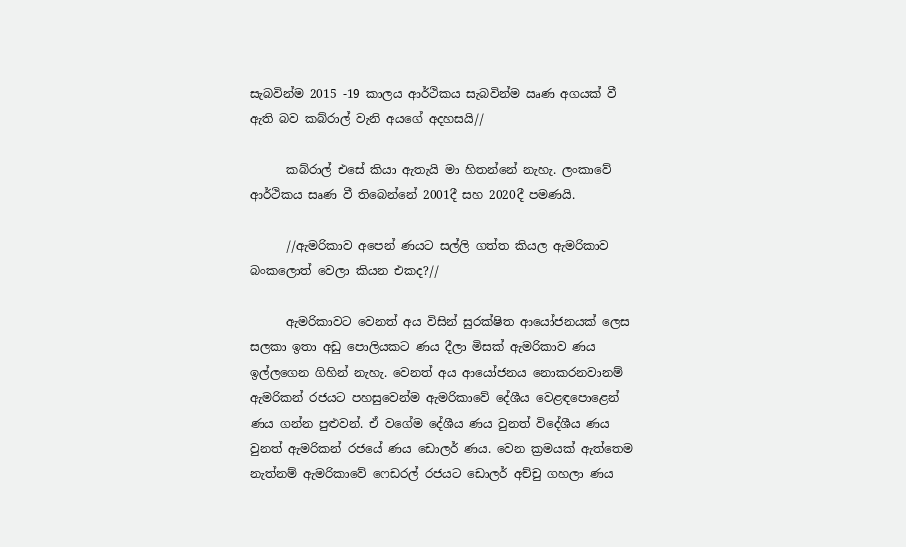සැබවින්ම 2015 -19 කාලය ආර්ථිකය සැබවින්ම ඍණ අගයක් වී ඇති බව කබ්රාල් වැනි අයගේ අදහසයි//

      කබ්රාල් එසේ කියා ඇතැයි මා හිතන්නේ නැහැ. ලංකාවේ ආර්ථිකය සෘණ වී තිබෙන්නේ 2001දී සහ 2020දී පමණයි.

      //ඇමරිකාව අපෙන් ණයට සල්ලි ගත්ත කියල ඇමරිකාව බංකලොත් වෙලා කියන එකද?//

      ඇමරිකාවට වෙනත් අය විසින් සුරක්ෂිත ආයෝජනයක් ලෙස සලකා ඉතා අඩු පොලියකට ණය දීලා මිසක් ඇමරිකාව ණය ඉල්ලගෙන ගිහින් නැහැ. වෙනත් අය ආයෝජනය නොකරනවානම් ඇමරිකන් රජයට පහසුවෙන්ම ඇමරිකාවේ දේශීය වෙළඳපොළෙන් ණය ගන්න පුළුවන්. ඒ වගේම දේශීය ණය වුනත් විදේශීය ණය වුනත් ඇමරිකන් රජයේ ණය ඩොලර් ණය. වෙන ක්‍රමයක් ඇත්තෙම නැත්නම් ඇමරිකාවේ ෆෙඩරල් රජයට ඩොලර් අච්චු ගහලා ණය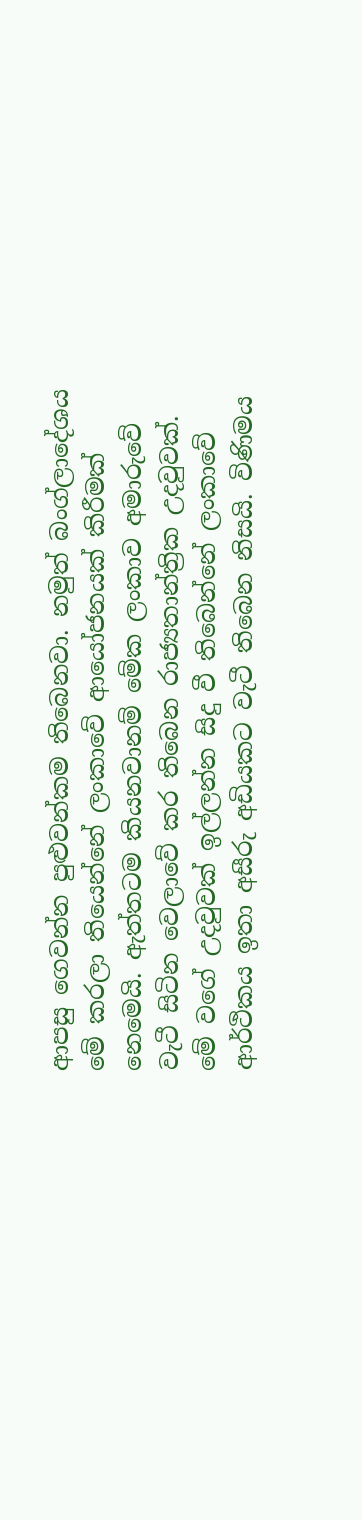ආපසු ගෙවන්න පුළුවන්කම තිබෙනවා. නමුත් බංග්ලාදේශය මේ කරලා තියෙන්නේ ලංකාවේ ආයෝජනයක් කිරීමක් නෙමෙයි. ඇත්තටම කියනවානම් මේක ලංකාව අමාරුවේ වැටී සිටින වෙලාවේ කර තිබෙන රාජ්‍යතාන්ත්‍රික උදවුවක්. මේ වගේ උදවුවක් ඉල්ලන්න සිදු වී තිබෙන්නේ ලංකාවේ ආර්ථිකය ඉතා අසීරු අඩියකට වැටී තිබෙන නිසයි. විණිමය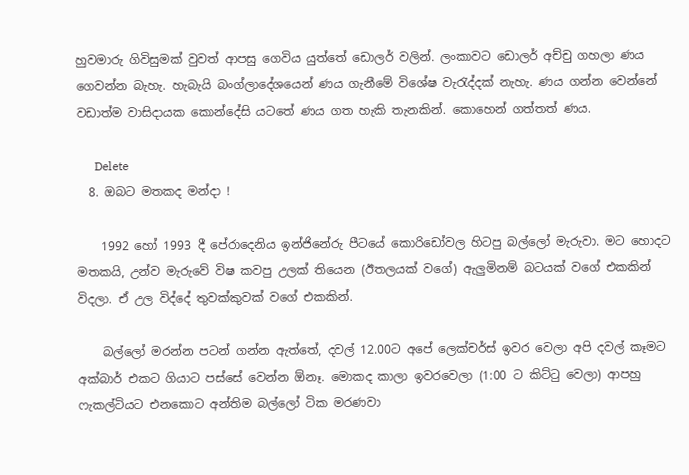හුවමාරු ගිවිසුමක් වුවත් ආපසු ගෙවිය යුත්තේ ඩොලර් වලින්. ලංකාවට ඩොලර් අච්චු ගහලා ණය ගෙවන්න බැහැ. හැබැයි බංග්ලාදේශයෙන් ණය ගැනීමේ විශේෂ වැරැද්දක් නැහැ. ණය ගන්න වෙන්නේ වඩාත්ම වාසිදායක කොන්දේසි යටතේ ණය ගත හැකි තැනකින්. කොහෙන් ගත්තත් ණය.

      Delete
  8. ඔබට මතකද මන්දා !

    1992 හෝ 1993 දී පේරාදෙනිය ඉන්ජිනේරු පීටයේ කොරිඩෝවල හිටපු බල්ලෝ මැරුවා. මට හොදට මතකයි, උන්ව මැරුවේ විෂ කවපු උලක් තියෙන (ඊතලයක් වගේ) ඇලුමිනම් බටයක් වගේ එකකින් විදලා. ඒ උල විද්දේ තුවක්කුවක් වගේ එකකින්.

    බල්ලෝ මරන්න පටන් ගන්න ඇත්තේ, දවල් 12.00ට අපේ ලෙක්චර්ස් ඉවර වෙලා අපි දවල් කෑමට අක්බාර් එකට ගියාට පස්සේ වෙන්න ඕනෑ. මොකද කාලා ඉවරවෙලා (1:00 ට කිට්ටු වෙලා) ආපහු ෆැකල්ටියට එනකොට අන්තිම බල්ලෝ ටික මරණවා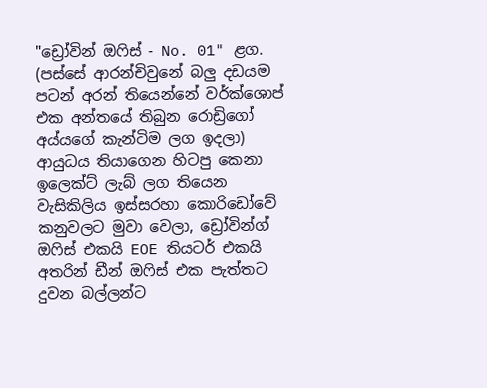"ඩ්‍රෝවින් ඔෆිස් - No. 01" ළග. (පස්සේ ආරන්චිවුනේ බලු දඩයම පටන් අරන් තියෙන්නේ වර්ක්ශොප් එක අන්තයේ තිබුන රොඩ්‍රිගෝ අය්යගේ කැන්ටිම ලග ඉදලා) ආයුධය තියාගෙන හිටපු කෙනා ඉලෙක්ට් ලැබ් ලග තියෙන වැසිකිලිය ඉස්සරහා කොරිඩෝවේ කනුවලට මුවා වෙලා, ඩ්‍රෝවින්ග් ඔෆිස් එකයි EOE තියටර් එකයි අතරින් ඩීන් ඔෆිස් එක පැත්තට දුවන බල්ලන්ට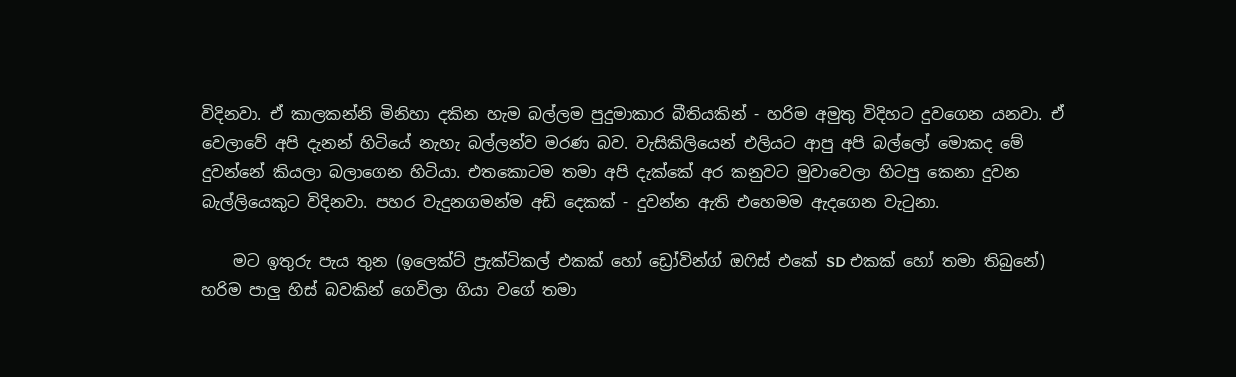විදිනවා. ඒ කාලකන්නි මිනිහා දකින හැම බල්ලම පුදුමාකාර බීතියකින් - හරිම අමුතු විදිහට දුවගෙන යනවා. ඒ වෙලාවේ අපි දැනන් හිටියේ නැහැ බල්ලන්ව මරණ බව. වැසිකිලියෙන් එලියට ආපු අපි බල්ලෝ මොකද මේ දුවන්නේ කියලා බලාගෙන හිටියා. එතකොටම තමා අපි දැක්කේ අර කනුවට මුවාවෙලා හිටපු කෙනා දුවන බැල්ලියෙකුට විදිනවා. පහර වැදුනගමන්ම අඩි දෙකක් - දුවන්න ඇති එහෙමම ඇදගෙන වැටුනා.

    මට ඉතුරු පැය තුන (ඉලෙක්‍ට් ප්‍රැක්ටිකල් එකක් හෝ ඩ්‍රෝවින්ග් ඔෆිස් එකේ SD එකක් හෝ තමා තිබුනේ) හරිම පාලු හිස් බවකින් ගෙවිලා ගියා වගේ තමා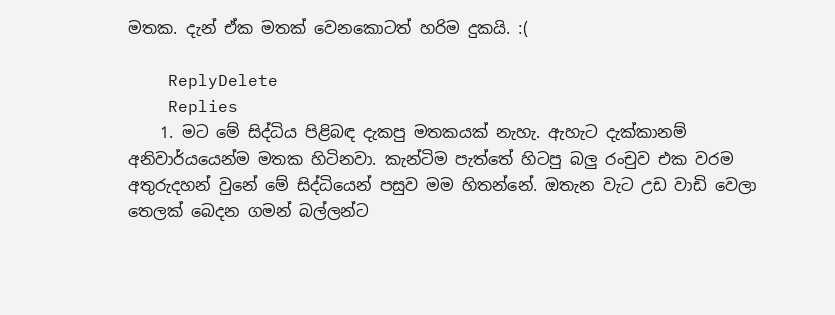මතක. දැන් ඒක මතක් වෙනකොටත් හරිම දුකයි. :(

    ReplyDelete
    Replies
    1. මට මේ සිද්ධිය පිළිබඳ දැකපු මතකයක් නැහැ. ඇහැට දැක්කානම් අනිවාර්යයෙන්ම මතක හිටිනවා. කැන්ටිම පැත්තේ හිටපු බලු රංචුව එක වරම අතුරුදහන් වුනේ මේ සිද්ධියෙන් පසුව මම හිතන්නේ. ඔතැන වැට උඩ වාඩි වෙලා තෙලක් බෙදන ගමන් බල්ලන්ට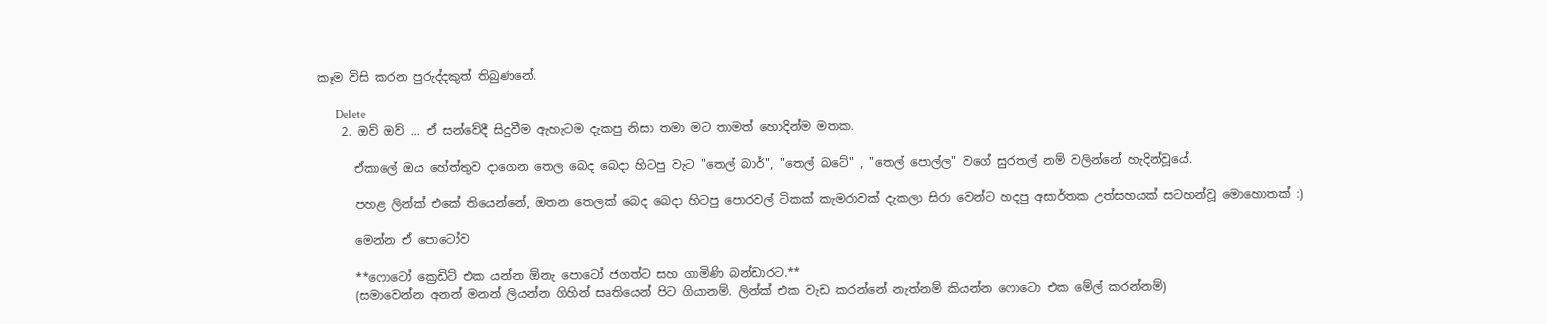කෑම විසි කරන පුරුද්දකුත් තිබුණනේ.

      Delete
    2. ඔව් ඔව් ... ඒ සන්වේදී සිදුවීම ඇහැටම දැකපු නිසා තමා මට තාමත් හොදින්ම මතක.

      ඒකාලේ ඔය හේත්තුව දාගෙන තෙල බෙද බෙදා හිටපු වැට "තෙල් බාර්", "තෙල් බටේ" , "තෙල් පොල්ල" වගේ සුරතල් නම් වලින්නේ හැදින්වූයේ.

      පහළ ලින්ක් එකේ තියෙන්නේ, ඔතන තෙලක් බෙද බෙදා හිටපු පොරවල් ටිකක් කැමරාවක් දැකලා සිරා වෙන්ට හදපු අසාර්තක උත්සහයක් සටහන්වූ මොහොතක් :)

      මෙන්න ඒ පොටෝව

      **ෆොටෝ ක්‍රෙඩිට් එක යන්න ඕනැ පොටෝ ජගත්ට සහ ගාමිණි බන්ඩාරට.**
      (සමාවෙන්න අනන් මනන් ලියන්න ගිහින් සෘතියෙන් පිට ගියානම්. ලින්ක් එක වැඩ කරන්නේ නැත්නම් කියන්න ෆොටො එක මේල් කරන්නම්)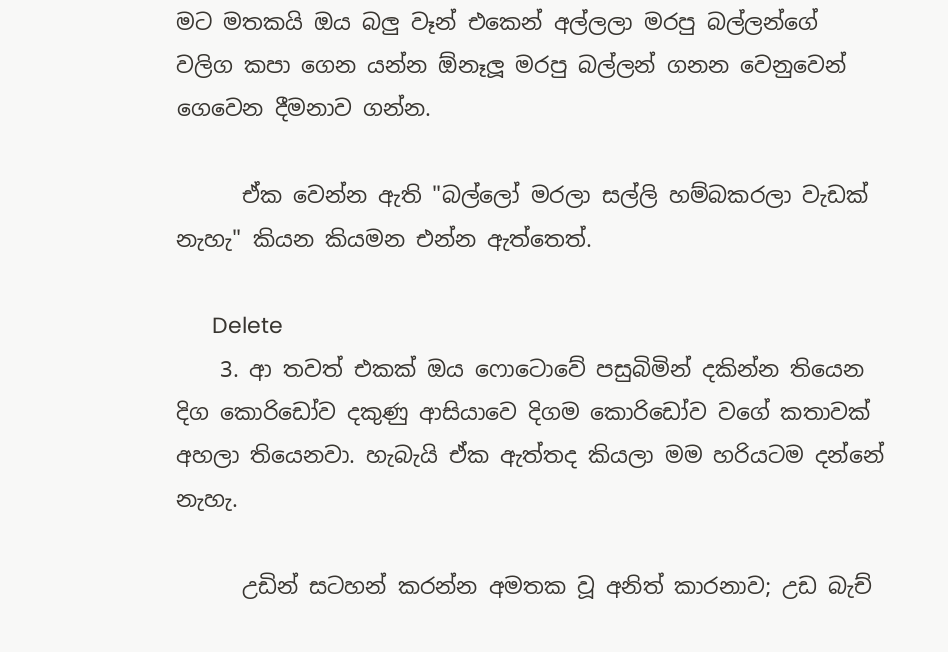මට මතකයි ඔය බලු වෑන් එකෙන් අල්ලලා මරපු බල්ලන්ගේ වලිග කපා ගෙන යන්න ඕනෑලූ මරපු බල්ලන් ගනන වෙනුවෙන් ගෙවෙන දීමනාව ගන්න.

      ඒක වෙන්න ඇති "බල්ලෝ මරලා සල්ලි හම්බකරලා වැඩක් නැහැ" කියන කියමන එන්න ඇත්තෙත්.

      Delete
    3. ආ තවත් එකක් ඔය ෆොටොවේ පසුබිමින් දකින්න තියෙන දිග කොරිඩෝව දකුණු ආසියාවෙ දිගම කොරිඩෝව වගේ කතාවක් අහලා තියෙනවා. හැබැයි ඒක ඇත්තද කියලා මම හරියටම දන්නේ නැහැ.

      උඩින් සටහන් කරන්න අමතක වූ අනිත් කාරනාව; උඩ බැච්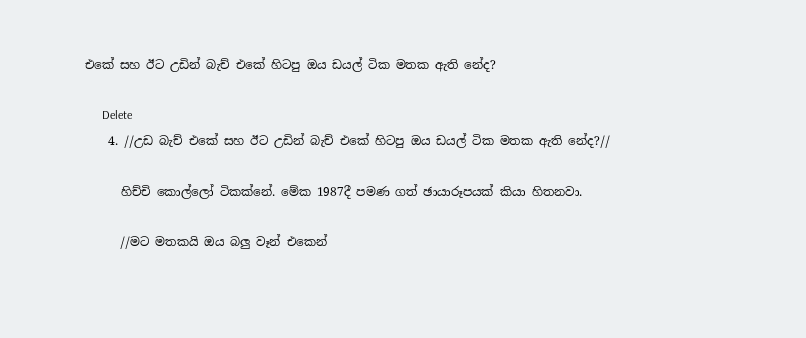එකේ සහ ඊට උඩින් බැච් එකේ හිටපු ඔය ඩයල් ටික මතක ඇති නේද?

      Delete
    4. //උඩ බැච් එකේ සහ ඊට උඩින් බැච් එකේ හිටපු ඔය ඩයල් ටික මතක ඇති නේද?//

      හිච්චි කොල්ලෝ ටිකක්නේ. මේක 1987දී පමණ ගත් ඡායාරූපයක් කියා හිතනවා.

      //මට මතකයි ඔය බලු වෑන් එකෙන්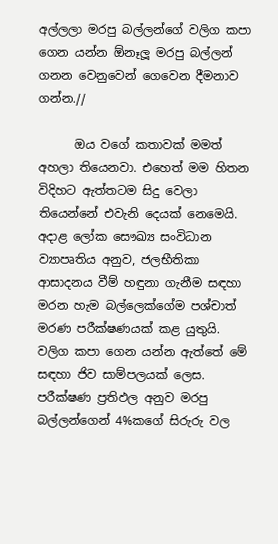අල්ලලා මරපු බල්ලන්ගේ වලිග කපා ගෙන යන්න ඕනෑලූ මරපු බල්ලන් ගනන වෙනුවෙන් ගෙවෙන දීමනාව ගන්න.//

      ඔය වගේ කතාවක් මමත් අහලා තියෙනවා. එහෙත් මම හිතන විදිහට ඇත්තටම සිදු වෙලා තියෙන්නේ එවැනි දෙයක් නෙමෙයි. අදාළ ලෝක සෞඛ්‍ය සංවිධාන ව්‍යාපෘතිය අනුව, ජලභීතිකා ආසාදනය වීම් හඳුනා ගැනීම සඳහා මරන හැම බල්ලෙක්ගේම පශ්චාත් මරණ පරීක්ෂණයක් කළ යුතුයි. වලිග කපා ගෙන යන්න ඇත්තේ මේ සඳහා ජිව සාම්පලයක් ලෙස. පරීක්ෂණ ප්‍රතිඵල අනුව මරපු බල්ලන්ගෙන් 4%කගේ සිරුරු වල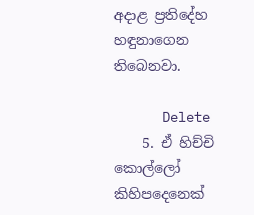අදාළ ප්‍රතිදේහ හඳුනාගෙන තිබෙනවා.

      Delete
    5. ඒ හිච්චි කොල්ලෝ කිහිපදෙනෙක්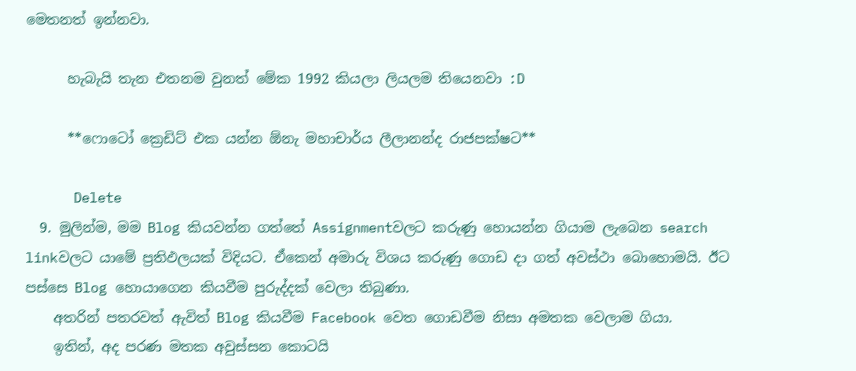මෙතනත් ඉන්නවා.

      හැබැයි තැන එතනම වුනත් මේක 1992 කියලා ලියලම තියෙනවා :D

      **ෆොටෝ ක්‍රෙඩිට් එක යන්න ඕනැ මහාචාර්ය ලීලානන්ද රාජපක්ෂට**

      Delete
  9. මුලින්ම, මම Blog කියවන්න ගත්තේ Assignmentවලට කරුණු හොයන්න ගියාම ලැබෙන search linkවලට යාමේ ප්‍රතිඵලයක් විදියට. ඒකෙන් අමාරු විශය කරුණු ගොඩ දා ගත් අවස්ථා බොහොමයි. ඊට පස්සෙ Blog හොයාගෙන කියවීම පුරුද්දක් වෙලා තිබුණා.
    අතරින් පතරවත් ඇවිත් Blog කියවීම Facebook වෙත ගොඩවීම නිසා අමතක වෙලාම ගියා.
    ඉතින්, අද පරණ මතක අවුස්සන කොටයි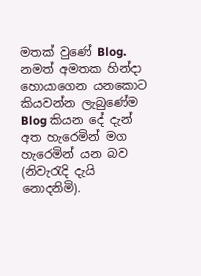මතක් වුණේ Blog. නමත් අමතක හින්දා හොයාගෙන යනකොට කියවන්න ලැබුණේම Blog කියන දේ දැන් අත හැරෙමින් මග හැරෙමින් යන බව (නිවැරැදි දැයි නොදනිමි).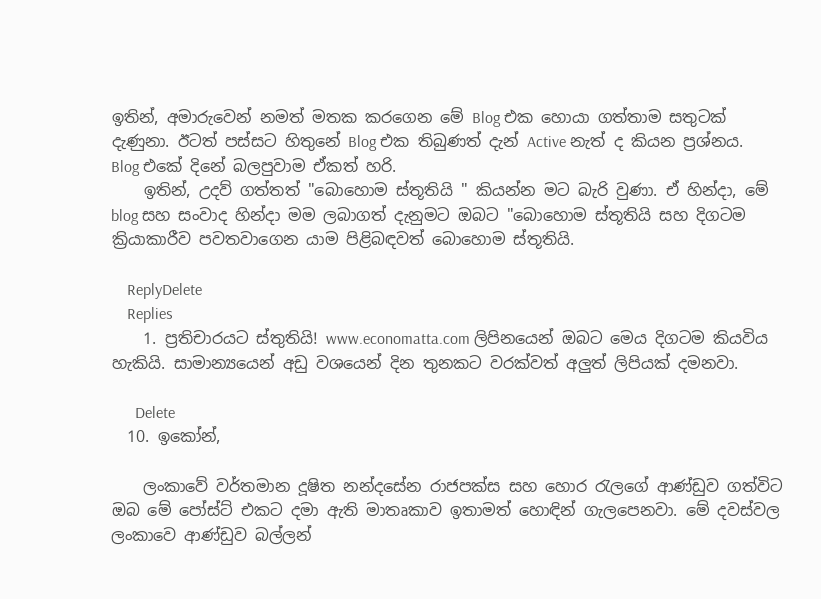ඉතින්, අමාරුවෙන් නමත් මතක කරගෙන මේ Blog එක හොයා ගත්තාම සතුටක් දැණුනා. ඊටත් පස්සට හිතුනේ Blog එක තිබුණත් දැන් Active නැත් ද කියන ප්‍රශ්නය. Blog එකේ දිනේ බලපුවාම ඒකත් හරි.
    ඉතින්, උදව් ගත්තත් "බොහොම ස්තූතියි " කියන්න මට බැරි වුණා. ඒ හින්දා, මේ blog සහ සංවාද හින්දා මම ලබාගත් දැනුමට ඔබට "බොහොම ස්තූතියි සහ දිගටම ක්‍රියාකාරීව පවතවාගෙන යාම පිළිබඳවත් බොහොම ස්තූතියි.

    ReplyDelete
    Replies
    1. ප්‍රතිචාරයට ස්තුතියි! www.economatta.com ලිපිනයෙන් ඔබට මෙය දිගටම කියවිය හැකියි. සාමාන්‍යයෙන් අඩු වශයෙන් දින තුනකට වරක්වත් අලුත් ලිපියක් දමනවා.

      Delete
  10. ඉකෝන්,

    ලංකාවේ වර්තමාන දූෂිත නන්දසේන රාජපක්ස සහ හොර රැලගේ ආණ්ඩුව ගත්විට ඔබ මේ පෝස්ට් එකට දමා ඇති මාතෘකාව ඉතාමත් හොඳින් ගැලපෙනවා. මේ දවස්වල ලංකාවෙ ආණ්ඩුව බල්ලන්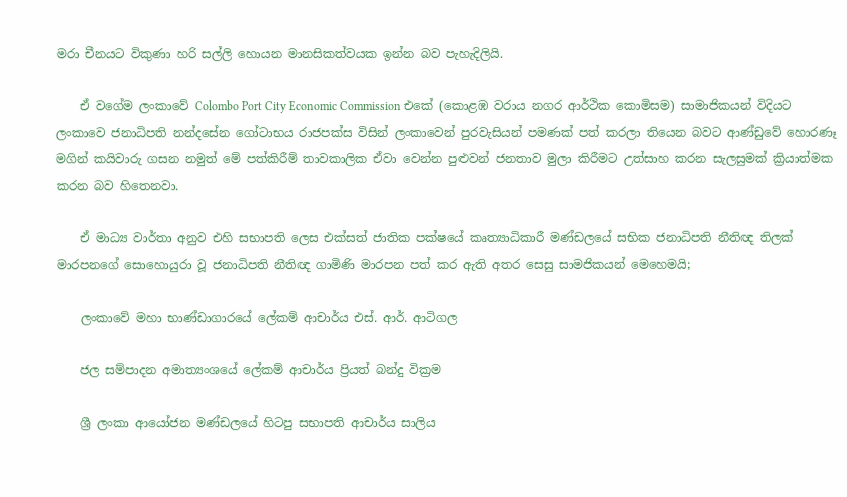මරා චීනයට විකුණා හරි සල්ලි හොයන මානසිකත්වයක ඉන්න බව පැහැදිලියි.

    ඒ වගේම ලංකාවේ Colombo Port City Economic Commission එකේ (කොළඹ වරාය නගර ආර්ථික කොමිසම) සාමාජිකයන් විදියට ලංකාවෙ ජනාධිපති නන්දසේන ගෝටාභය රාජපක්‍ස විසින් ලංකාවෙන් පුරවැසියන් පමණක් පත් කරලා තියෙන බවට ආණ්ඩුවේ හොරණෑ මගින් කයිවාරු ගසන නමුත් මේ පත්කිරීම් තාවකාලික ඒවා වෙන්න පුළුවන් ජනතාව මුලා කිරීමට උත්සාහ කරන සැලසුමක් ක්‍රියාත්මක කරන බව හිතෙනවා.

    ඒ මාධ්‍ය වාර්තා අනුව එහි සභාපති ලෙස එක්සත් ජාතික පක්ෂයේ කෘත්‍යාධිකාරී මණ්ඩලයේ සභික ජනාධිපති නීතිඥ තිලක් මාරපනගේ සොහොයුරා වූ ජනාධිපති නීතිඥ ගාමිණි මාරපන පත් කර ඇති අතර සෙසු සාමජිකයන් මෙහෙමයි;

    ලංකාවේ මහා භාණ්ඩාගාරයේ ලේකම් ආචාර්ය එස්. ආර්. ආටිගල

    ජල සම්පාදන අමාත්‍යංශයේ ලේකම් ආචාර්ය ප්‍රියත් බන්දු වික්‍රම

    ශ්‍රී ලංකා ආයෝජන මණ්ඩලයේ හිටපු සභාපති ආචාර්ය සාලිය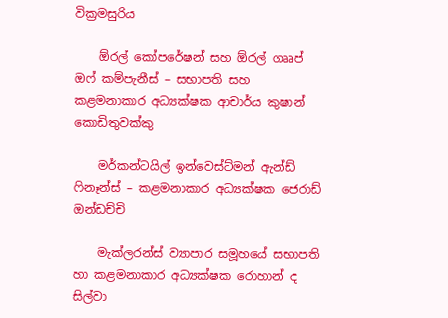වික්‍රමසුරිය

    ඕරල් කෝපරේෂන් සහ ඕරල් ගෲප් ඔෆ් කම්පැනීස් – සභාපති සහ කළමනාකාර අධ්‍යක්ෂක ආචාර්ය කුෂාන් කොඩිතුවක්කු

    මර්කන්ටයිල් ඉන්වෙස්ට්මන් ඇන්ඩ් ෆිනෑන්ස් – කළමනාකාර අධ්‍යක්ෂක ජෙරාඩ් ඔන්ඩච්චි

    මැක්ලරන්ස් ව්‍යාපාර සමූහයේ සභාපති හා කළමනාකාර අධ්‍යක්ෂක රොහාන් ද සිල්වා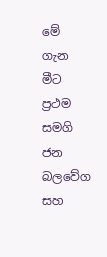මේ ගැන මීට ප්‍රථම සමගි ජන බලවේග සහ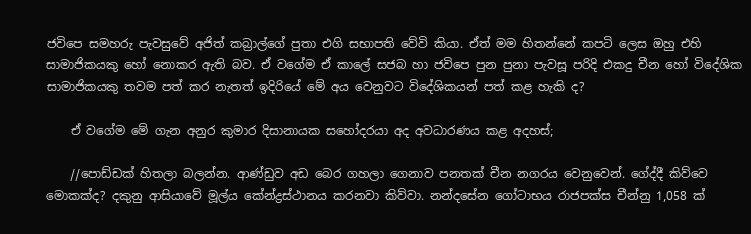ජවිපෙ සමහරු පැවසුවේ අජිත් කබ්‍රාල්ගේ පුතා එගි සභාපති වේවි කියා. ඒත් මම හිතන්නේ කපටි ලෙස ඔහු එහි සාමාජිකයකු හෝ නොකර ඇති බව. ඒ වගේම ඒ කාලේ සජබ හා ජවිපෙ පුන පුනා පැවසූ පරිදි එකදු චීන හෝ විදේශික සාමාජිකයකු තවම පත් කර නැතත් ඉදිරියේ මේ අය වෙනුවට විදේශිකයන් පත් කළ හැකි ද?

    ඒ වගේම මේ ගැන අනුර කුමාර දිසානායක සහෝදරයා අද අවධාරණය කළ අදහස්;

    //පොඩ්ඩක් හිතලා බලන්න. ආණ්ඩුව අඩ බෙර ගහලා ගෙනාව පනතක් චීන නගරය වෙනුවෙන්. ගේද්දී කිව්වෙ මොකක්ද? දකුනු ආසියාවේ මූල්ය කේන්ද්‍රස්ථානය කරනවා කිව්වා. නන්දසේන ගෝටාභය රාජපක්ස චීන්නු 1,058 ක්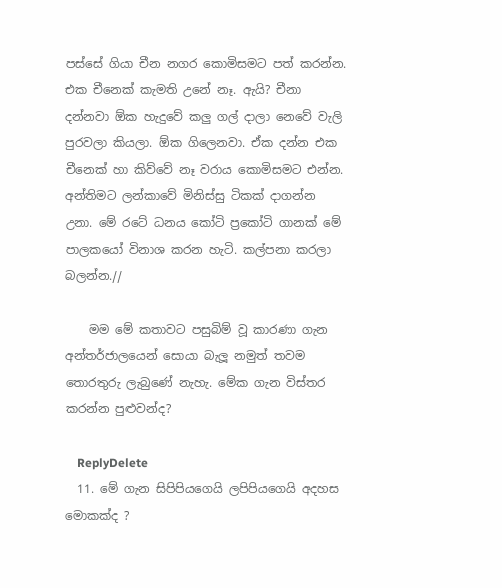පස්සේ ගියා චීන නගර කොමිසමට පත් කරන්න. එක චීනෙක් කැමති උනේ නෑ. ඇයි? චීනා දන්නවා ඕක හැදුවේ කලු ගල් දාලා නෙවේ වැලි පුරවලා කියලා. ඕක ගිලෙනවා. ඒක දන්න එක චීනෙක් හා කිව්වේ නෑ වරාය කොමිසමට එන්න. අන්තිමට ලන්කාවේ මිනිස්සු ටිකක් දාගන්න උනා. මේ රටේ ධනය කෝටි ප්‍රකෝටි ගානක් මේ පාලකයෝ විනාශ කරන හැටි. කල්පනා කරලා බලන්න.//

    මම මේ කතාවට පසුබිම් වූ කාරණා ගැන අන්තර්ජාලයෙන් සොයා බැලූ නමුත් තවම තොරතුරු ලැබුණේ නැහැ. මේක ගැන විස්තර කරන්න පුළුවන්ද?

    ReplyDelete
  11. මේ ගැන සිපිපියගෙයි ලපිපියගෙයි අදහස මොකක්ද ?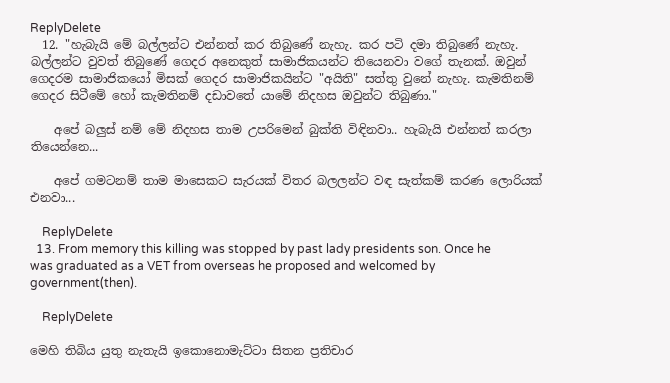ReplyDelete
  12. "හැබැයි මේ බල්ලන්ට එන්නත් කර තිබුණේ නැහැ. කර පටි දමා තිබුණේ නැහැ. බල්ලන්ට වුවත් තිබුණේ ගෙදර අනෙකුත් සාමාජිකයන්ට තියෙනවා වගේ තැනක්. ඔවුන් ගෙදරම සාමාජිකයෝ මිසක් ගෙදර සාමාජිකයින්ට "අයිති" සත්තු වුනේ නැහැ. කැමතිනම් ගෙදර සිටීමේ හෝ කැමතිනම් දඩාවතේ යාමේ නිදහස ඔවුන්ට තිබුණා."

    අපේ බලුස් නම් මේ නිදහස තාම උපරිමෙන් බුක්ති විඳිනවා.. හැබැයි එන්නත් කරලා තියෙන්නෙ...

    අපේ ගමටනම් තාම මාසෙකට සැරයක් විතර බලලන්ට වඳ සැත්කම් කරණ ලොරියක් එනවා...

    ReplyDelete
  13. From memory this killing was stopped by past lady presidents son. Once he was graduated as a VET from overseas he proposed and welcomed by government(then).

    ReplyDelete

මෙහි තිබිය යුතු නැතැයි ඉකොනොමැට්ටා සිතන ප්‍රතිචාර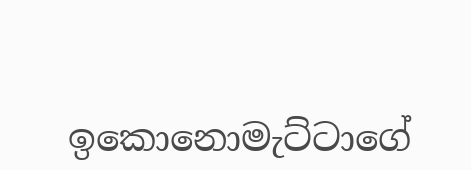ඉකොනොමැට්ටාගේ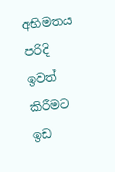අභිමතය පරිදි ඉවත් කිරීමට ඉඩ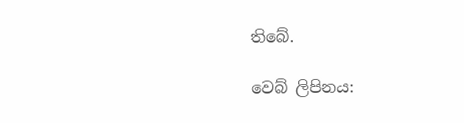තිබේ.

වෙබ් ලිපිනය: